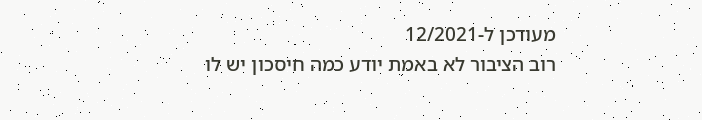מעודכן ל-12/2021
רוב הציבור לא באמת יודע כמה חיסכון יש לו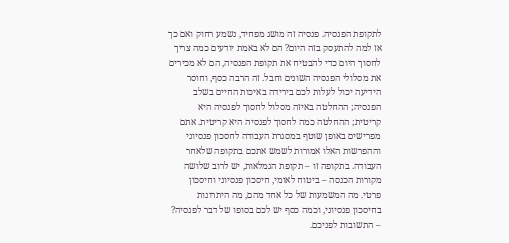לתקופת הפנסיה. פנסיה זה מושג מפחיד, נשמע רחוק ואם כך אז למה להתעסק בזה היום? הם לא באמת יודעים כמה צריך לחסוך היום כדי להבטיח את תקופת הפנסיה, הם לא מכירים את מסלולי הפנסיה השונים וחבל. זה הרבה כסף, וחוסר הידיעה יכול לעלות לכם בירידה באיכות החיים בשלב הפנסיה; ההחלטה באיזה מסלול לחסוך לפנסיה היא קריטית; ההחלטה כמה לחסוך לפנסיה היא קריטית. אתם מפרישים באופן שוטף במסגרת העבודה לחסכון פנסיוני וההפרשות האלו אמורות לשמש אתכם בתקופה שלאחר העבודה. בתקופה זו – תקופת הגמלאות, יש לרוב שלושה מקורות הכנסה – ביטוח לאומי, חיסכון פנסיוני וחיסכון פרטי. מה המשמעות של כל אחד מהם, מה היתרונות בחיסכון פנסיוני, וכמה כסף יש לכם בסופו של דבר לפנסיה? – התשובות לפניכם.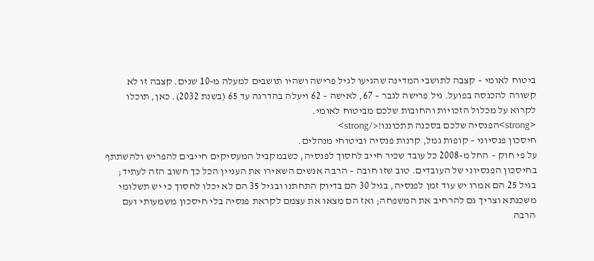ביטוח לאומי – קצבה לתושבי המדינה שהגיעו לגיל פרישה ושהיו תושבים למעלה מ-10 שנים. קצבה זו לא קשורה להכנסה בפועל. גיל פרישה לגבר – 67, לאישה – 62 ויעלה בהדרגה עד 65 (בשנת 2032). כאן, תוכלו לקרוא על מכלול הזכויות והחובות שלכם מביטוח לאומי.
<strong>הפנסיה שלכם בסכנה תתכוננו!</strong>
חיסכון פנסיוני – קופות גמל, קרנות פנסיה וביטוחי מנהלים.
על פי חוק – החל מ-2008 כל עובד שכיר חייב לחסוך לפנסיה, כשבמקביל המעסיקים חייבים להפריש ולהשתתף בחיסכון הפנסיוני של העובדים. טוב שזו חובה – הרבה אנשים השאירו את העניין הכל כך חשוב הזה לעתיד; בגיל 25 הם אמרו יש עוד זמן לפנסיה, בגיל 30 הם בדיוק התחתנו ובגיל 35 הם לא יכלו לחסוך כי יש תשלומי משכנתא וצריך גם להרחיב את המשפחה; ואז הם מצאו את עצמם לקראת פנסיה בלי חיסכון משמעותי ועם הרבה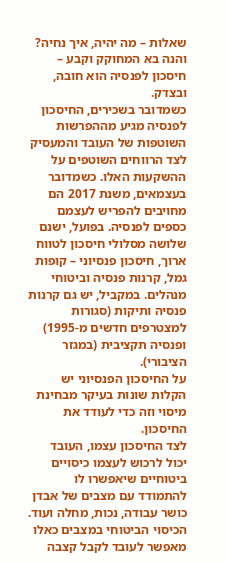שאלות – מה יהיה, איך נחיה? והנה בא המחוקק וקבע – חיסכון לפנסיה הוא חובה, ובצדק.
כשמדובר בשכירים, החיסכון לפנסיה מגיע מההפרשות השוטפות של העובד והמעסיק לצד הרווחים השוטפים על ההשקעות האלו. כשמדובר בעצמאים, משנת 2017 הם מחויבים להפריש לעצמם כספים לפנסיה. בפועל, ישנם שלושה מסלולי חיסכון לטווח ארוך, חיסכון פנסיוני – קופות גמל, קרנות פנסיה וביטוחי מנהלים. במקביל, יש גם קרנות פנסיה ותיקות (סגורות למצטרפים חדשים מ-1995) ופנסיה תקציבית (במגזר הציבורי).
על החיסכון הפנסיוני יש הקלות שונות בעיקר מבחינת מיסוי וזה כדי לעודד את החיסכון.
לצד החיסכון עצמו, העובד יכול לרכוש לעצמו כיסויים ביטוחיים שיאפשרו לו להתמודד עם מצבים של אבדן כושר עבודה, נכות, מחלה ועוד. הכיסוי הביטוחי במצבים כאלו מאפשר לעובד לקבל קצבה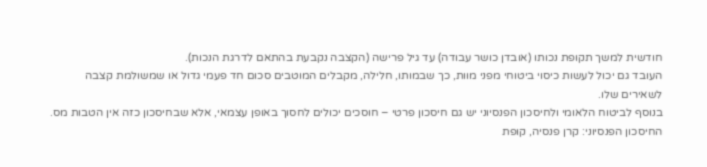חודשית למשך תקופת נכותו (אובדן כושר עבודה) עד גיל פרישה (הקצבה נקבעת בהתאם לדרגת הנכות).
העובד גם יכול לעשות כיסוי ביטוחי מפני מוות, כך שבמותו, חלילה, מקבלים המוטבים סכום חד פעמי גדול או שמשולמת קצבה לשאירים שלו.
בנוסף לביטוח הלאומי ולחיסכון הפנסיוני יש גם חיסכון פרטי – חוסכים יכולים לחסוך באופן עצמאי, אלא שבחיסכון כזה אין הטבות מס.
החיסכון הפנסיוני: קרן פנסיה, קופת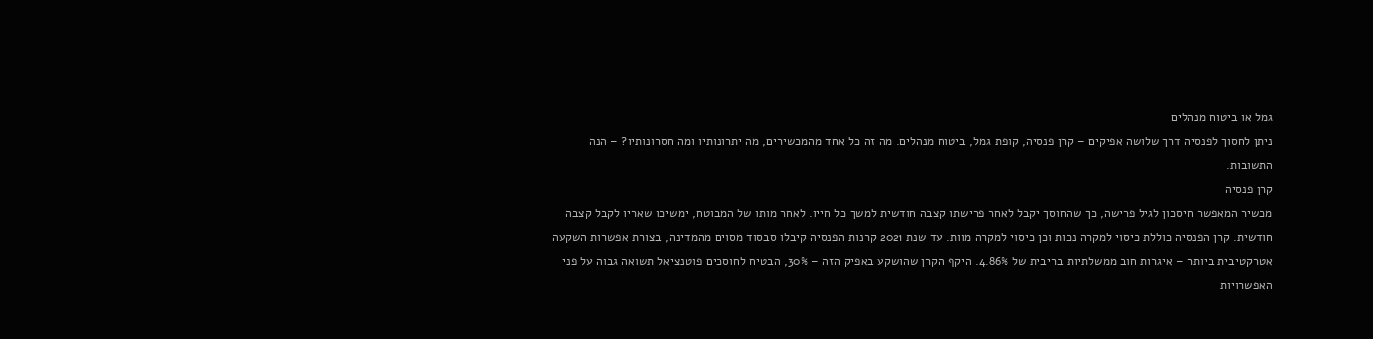גמל או ביטוח מנהלים
ניתן לחסוך לפנסיה דרך שלושה אפיקים – קרן פנסיה, קופת גמל, ביטוח מנהלים. מה זה כל אחד מהמכשירים, מה יתרונותיו ומה חסרונותיו? – הנה התשובות.
קרן פנסיה
מכשיר המאפשר חיסכון לגיל פרישה, כך שהחוסך יקבל לאחר פרישתו קצבה חודשית למשך כל חייו. לאחר מותו של המבוטח, ימשיכו שאריו לקבל קצבה חודשית. קרן הפנסיה כוללת כיסוי למקרה נכות וכן כיסוי למקרה מוות. עד שנת 2021 קרנות הפנסיה קיבלו סבסוד מסוים מהמדינה, בצורת אפשרות השקעה אטרקטיבית ביותר – איגרות חוב ממשלתיות בריבית של 4.86%. היקף הקרן שהושקע באפיק הזה – 30%, הבטיח לחוסכים פוטנציאל תשואה גבוה על פני האפשרויות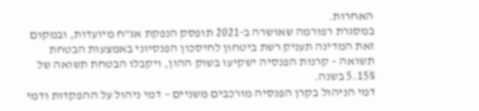האחרות.
במסגרת רפורמה שאושרה ב-2021 תופסק הנפקת אג"ח מיועדות, ובמקום זאת המדינה תעניק רשת ביטחון לחיסכון הפנסיוני באמצעות הבטחת תשואה – קרנות הפנסיה ישקיעו בשוק ההון, ויקבלו הבטחת תשואה של 5.15% בשנה.
דמי הניהול בקרן הפנסיה מורכבים משניים – דמי ניהול על ההפקדות ודמי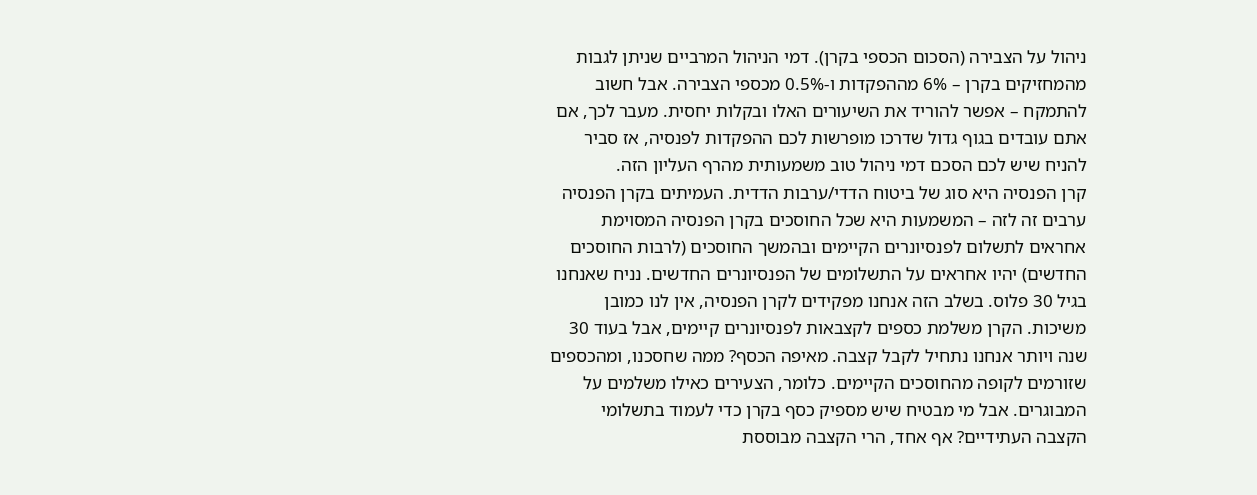ניהול על הצבירה (הסכום הכספי בקרן). דמי הניהול המרביים שניתן לגבות מהמחזיקים בקרן – 6% מההפקדות ו-0.5% מכספי הצבירה. אבל חשוב להתמקח – אפשר להוריד את השיעורים האלו ובקלות יחסית. מעבר לכך, אם אתם עובדים בגוף גדול שדרכו מופרשות לכם ההפקדות לפנסיה, אז סביר להניח שיש לכם הסכם דמי ניהול טוב משמעותית מהרף העליון הזה.
קרן הפנסיה היא סוג של ביטוח הדדי/ערבות הדדית. העמיתים בקרן הפנסיה ערבים זה לזה – המשמעות היא שכל החוסכים בקרן הפנסיה המסוימת אחראים לתשלום לפנסיונרים הקיימים ובהמשך החוסכים (לרבות החוסכים החדשים) יהיו אחראים על התשלומים של הפנסיונרים החדשים. נניח שאנחנו בגיל 30 פלוס. בשלב הזה אנחנו מפקידים לקרן הפנסיה, אין לנו כמובן משיכות. הקרן משלמת כספים לקצבאות לפנסיונרים קיימים, אבל בעוד 30 שנה ויותר אנחנו נתחיל לקבל קצבה. מאיפה הכסף? ממה שחסכנו, ומהכספים שזורמים לקופה מהחוסכים הקיימים. כלומר, הצעירים כאילו משלמים על המבוגרים. אבל מי מבטיח שיש מספיק כסף בקרן כדי לעמוד בתשלומי הקצבה העתידיים? אף אחד, הרי הקצבה מבוססת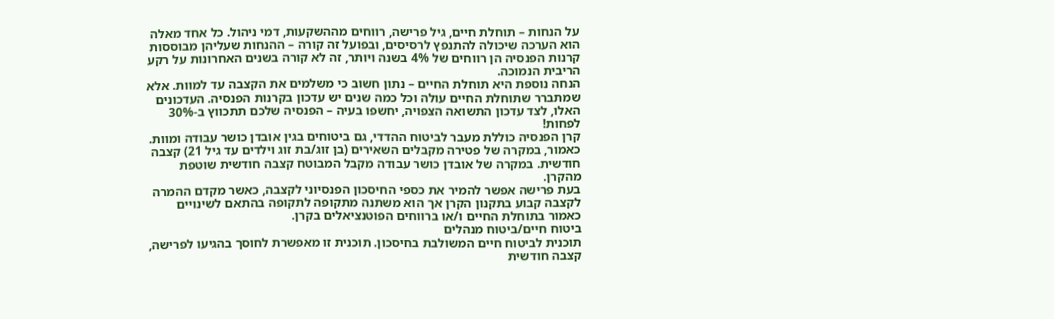על הנחות – תוחלת חיים, גיל פרישה, רווחים מההשקעות, דמי ניהול. כל אחד מאלה הוא הערכה שיכולה להתנפץ לרסיסים, ובפועל זה קורה – ההנחות שעליהן מבוססות קרנות הפנסיה הן רווחים של 4% בשנה ויותר, זה לא קורה בשנים האחרונות על רקע הריבית הנמוכה.
הנחה נוספת היא תוחלת החיים – נתון חשוב כי משלמים את הקצבה עד למוות. אלא שמתברר שתוחלת החיים עולה וכל כמה שנים יש עדכון בקרנות הפנסיה. העדכונים האלו, לצד עדכון התשואה הצפויה, יחשפו בעיה – הפנסיה שלכם תתכווץ ב-30% לפחות!
קרן הפנסיה כוללת מעבר לביטוח ההדדי, גם ביטוחים בגין אובדן כושר עבודה ומוות. כאמור, במקרה של פטירה מקבלים השאירים (בן זוג/בת זוג וילדים עד גיל 21) קצבה חודשית. במקרה של אובדן כושר עבודה מקבל המבוטח קצבה חודשית שוטפת מהקרן.
בעת פרישה אפשר להמיר את כספי החיסכון הפנסיוני לקצבה, כאשר מקדם ההמרה לקצבה קבוע בתקנון הקרן אך הוא משתנה מתקופה לתקופה בהתאם לשינויים כאמור בתוחלת החיים ו/או ברווחים הפוטנציאלים בקרן.
ביטוח חיים/ביטוח מנהלים
תוכנית לביטוח חיים המשולבת בחיסכון. תוכנית זו מאפשרת לחוסך בהגיעו לפרישה, קצבה חודשית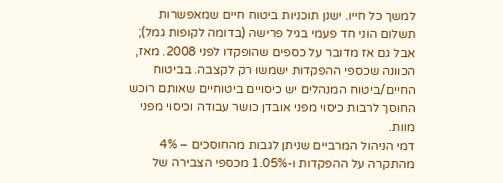למשך כל חייו. ישנן תוכניות ביטוח חיים שמאפשרות תשלום הוני חד פעמי בגיל פרישה (בדומה לקופות גמל); אבל גם אז מדובר על כספים שהופקדו לפני 2008. מאז, הכוונה שכספי ההפקדות ישמשו רק לקצבה. בביטוח החיים/ביטוח המנהלים יש כיסויים ביטוחיים שאותם רוכש החוסך לרבות כיסוי מפני אובדן כושר עבודה וכיסוי מפני מוות.
דמי הניהול המרביים שניתן לגבות מהחוסכים – 4% מהתקרה על ההפקדות ו-1.05% מכספי הצבירה של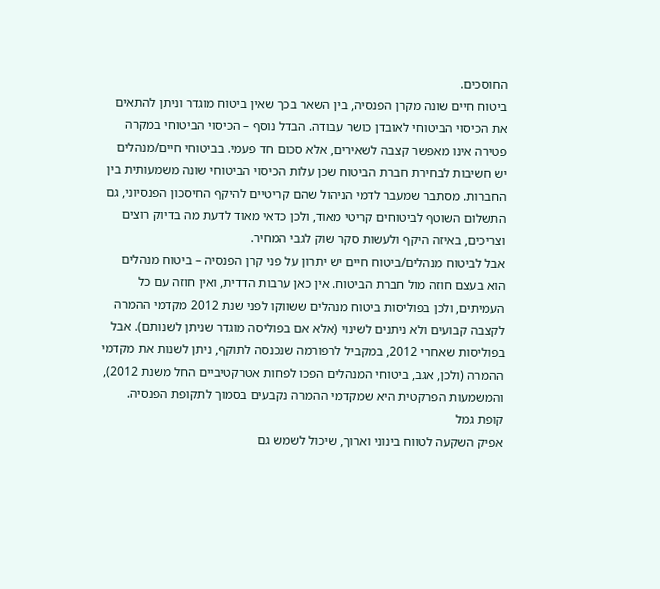החוסכים.
ביטוח חיים שונה מקרן הפנסיה, בין השאר בכך שאין ביטוח מוגדר וניתן להתאים את הכיסוי הביטוחי לאובדן כושר עבודה. הבדל נוסף – הכיסוי הביטוחי במקרה פטירה אינו מאפשר קצבה לשאירים, אלא סכום חד פעמי. בביטוחי חיים/מנהלים יש חשיבות לבחירת חברת הביטוח שכן עלות הכיסוי הביטוחי שונה משמעותית בין החברות. מסתבר שמעבר לדמי הניהול שהם קריטיים להיקף החיסכון הפנסיוני, גם התשלום השוטף לביטוחים קריטי מאוד, ולכן כדאי מאוד לדעת מה בדיוק רוצים וצריכים, באיזה היקף ולעשות סקר שוק לגבי המחיר.
אבל לביטוח מנהלים/ביטוח חיים יש יתרון על פני קרן הפנסיה – ביטוח מנהלים הוא בעצם חוזה מול חברת הביטוח. אין כאן ערבות הדדית, ואין חוזה עם כל העמיתים, ולכן בפוליסות ביטוח מנהלים ששווקו לפני שנת 2012 מקדמי ההמרה לקצבה קבועים ולא ניתנים לשינוי (אלא אם בפוליסה מוגדר שניתן לשנותם). אבל בפוליסות שאחרי 2012, במקביל לרפורמה שנכנסה לתוקף, ניתן לשנות את מקדמי ההמרה (ולכן, אגב, ביטוחי המנהלים הפכו לפחות אטרקטיביים החל משנת 2012), והמשמעות הפרקטית היא שמקדמי ההמרה נקבעים בסמוך לתקופת הפנסיה.
קופת גמל
אפיק השקעה לטווח בינוני וארוך, שיכול לשמש גם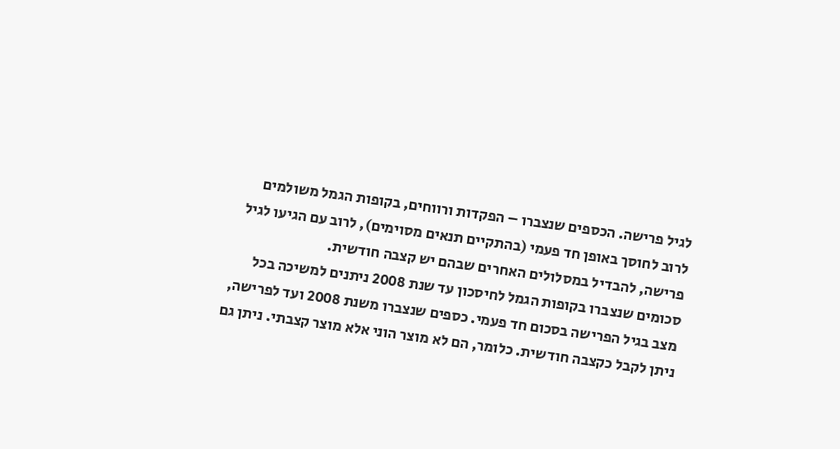לגיל פרישה. הכספים שנצברו – הפקדות ורווחים, בקופות הגמל משולמים לרוב לחוסך באופן חד פעמי (בהתקיים תנאים מסוימים), לרוב עם הגיעו לגיל פרישה, להבדיל במסלולים האחרים שבהם יש קצבה חודשית.
סכומים שנצברו בקופות הגמל לחיסכון עד שנת 2008 ניתנים למשיכה בכל מצב בגיל הפרישה בסכום חד פעמי. כספים שנצברו משנת 2008 ועד לפרישה, ניתן לקבל כקצבה חודשית. כלומר, הם לא מוצר הוני אלא מוצר קצבתי. ניתן גם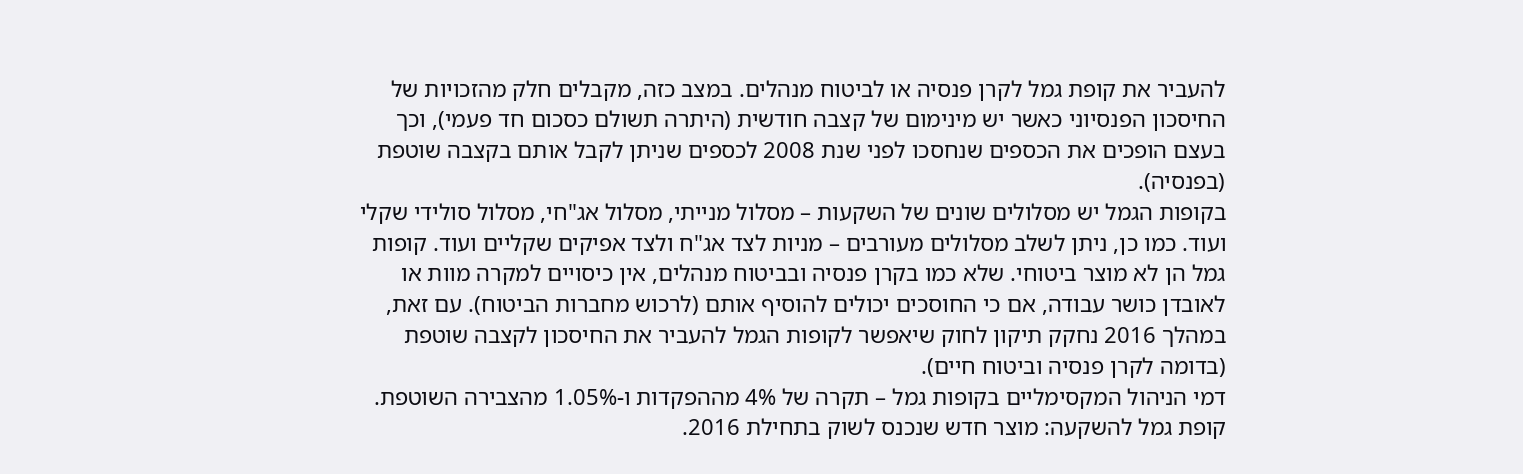להעביר את קופת גמל לקרן פנסיה או לביטוח מנהלים. במצב כזה, מקבלים חלק מהזכויות של החיסכון הפנסיוני כאשר יש מינימום של קצבה חודשית (היתרה תשולם כסכום חד פעמי), וכך בעצם הופכים את הכספים שנחסכו לפני שנת 2008 לכספים שניתן לקבל אותם בקצבה שוטפת (בפנסיה).
בקופות הגמל יש מסלולים שונים של השקעות – מסלול מנייתי, מסלול אג"חי, מסלול סולידי שקלי ועוד. כמו כן, ניתן לשלב מסלולים מעורבים – מניות לצד אג"ח ולצד אפיקים שקליים ועוד. קופות גמל הן לא מוצר ביטוחי. שלא כמו בקרן פנסיה ובביטוח מנהלים, אין כיסויים למקרה מוות או לאובדן כושר עבודה, אם כי החוסכים יכולים להוסיף אותם (לרכוש מחברות הביטוח). עם זאת, במהלך 2016 נחקק תיקון לחוק שיאפשר לקופות הגמל להעביר את החיסכון לקצבה שוטפת (בדומה לקרן פנסיה וביטוח חיים).
דמי הניהול המקסימליים בקופות גמל – תקרה של 4% מההפקדות ו-1.05% מהצבירה השוטפת.
קופת גמל להשקעה: מוצר חדש שנכנס לשוק בתחילת 2016.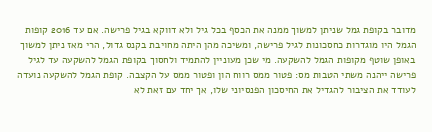מדובר בקופת גמל שניתן למשוך ממנה את הכסף בכל גיל ולא דווקא בגיל פרישה. אם עד 2016 קופות הגמל היו מוגדרות כחסכונות לגיל פרישה, ומשיכה מהן היתה מחויבת בקנס גדול, הרי מאז ניתן למשוך באופן שוטף מקופות הגמל להשקעה. מי שכן מעוניין להתמיד ולחסוך בקופת הגמל להשקעה עד לגיל פרישה ייהנה משתי הטבות מס: פטור ממס רווח הון ופטור ממס על הקצבה. קופת הגמל להשקעה נועדה לעודד את הציבור להגדיל את החיסכון הפנסיוני שלו, אך יחד עם זאת לא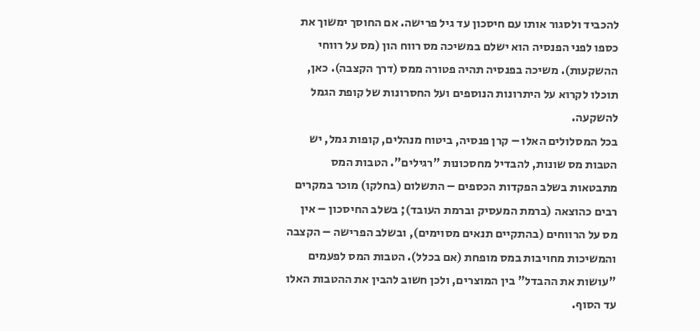להכביד ולסגור אותו עם חיסכון עד גיל פרישה. אם החוסך ימשוך את כספו לפני הפנסיה הוא ישלם במשיכה מס רווח הון (מס על רווחי ההשקעות). משיכה בפנסיה תהיה פטורה ממס (דרך הקצבה). כאן, תוכלו לקרוא על היתרונות הנוספים ועל החסרונות של קופת הגמל להשקעה.
בכל המסלולים האלו – קרן פנסיה, ביטוח מנהלים, קופות גמל, יש הטבות מס שונות, להבדיל מחסכונות "רגילים". הטבות המס מתבטאות בשלב הפקדות הכספים – התשלום (בחלקו) מוכר במקרים רבים כהוצאה (ברמת המעסיק וברמת העובד); בשלב החיסכון – אין מס על הרווחים (בהתקיים תנאים מסוימים), ובשלב הפרישה – הקצבה והמשיכות מחויבות במס מופחת (אם בכלל). הטבות המס לפעמים "עושות את ההבדל" בין המוצרים, ולכן חשוב להבין את ההטבות האלו עד הסוף.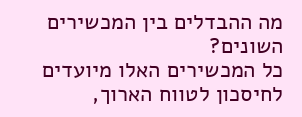מה ההבדלים בין המכשירים השונים?
כל המכשירים האלו מיועדים לחיסכון לטווח הארוך,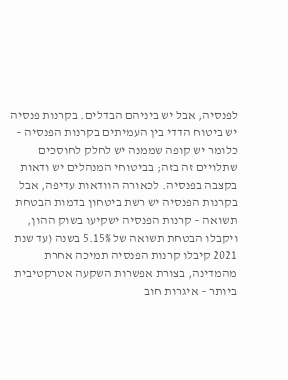לפנסיה, אבל יש ביניהם הבדלים. בקרנות פנסיה יש ביטוח הדדי בין העמיתים בקרנות הפנסיה – כלומר יש קופה שממנה יש לחלק לחוסכים שתלויים זה בזה; בביטוחי המנהלים יש ודאות בקצבה בפנסיה. לכאורה הוודאות עדיפה, אבל בקרנות הפנסיה יש רשת ביטחון בדמות הבטחת תשואה – קרנות הפנסיה ישקיעו בשוק ההון, ויקבלו הבטחת תשואה של 5.15% בשנה (עד שנת 2021 קיבלו קרנות הפנסיה תמיכה אחרת מהמדינה, בצורת אפשרות השקעה אטרקטיבית ביותר – איגרות חוב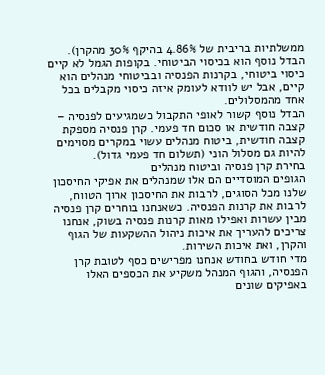ממשלתיות בריבית של 4.86% בהיקף 30% מהקרן).
הבדל נוסף הוא בכיסוי הביטוחי. בקופות הגמל לא קיים כיסוי ביטוחי, בקרנות הפנסיה ובביטוחי מנהלים הוא קיים, אבל יש לוודא לעומק איזה כיסוי מקבלים בכל אחד מהמסלולים.
הבדל נוסף קשור לאופי התקבול כשמגיעים לפנסיה – קצבה חודשית או סכום חד פעמי. קרן פנסיה מספקת קצבה חודשית, ביטוח מנהלים עשוי במקרים מסוימים להיות גם מסלול הוני (תשלום חד פעמי גדול).
בחירת קרן פנסיה וביטוח מנהלים
הגופים המוסדיים הם אלו שמנהלים את אפיקי החיסכון שלנו מכל הסוגים, לרבות את החיסכון ארוך הטווח, לרבות את קרנות הפנסיה. כשאנחנו בוחרים קרן פנסיה מבין עשרות ואפילו מאות קרנות פנסיה בשוק, אנחנו צריכים להעריך את איכות ניהול ההשקעות של הגוף והקרן, ואת איכות השירות.
מדי חודש בחודש אנחנו מפרישים כסף לטובת קרן הפנסיה, והגוף המנהל משקיע את הכספים האלו באפיקים שונים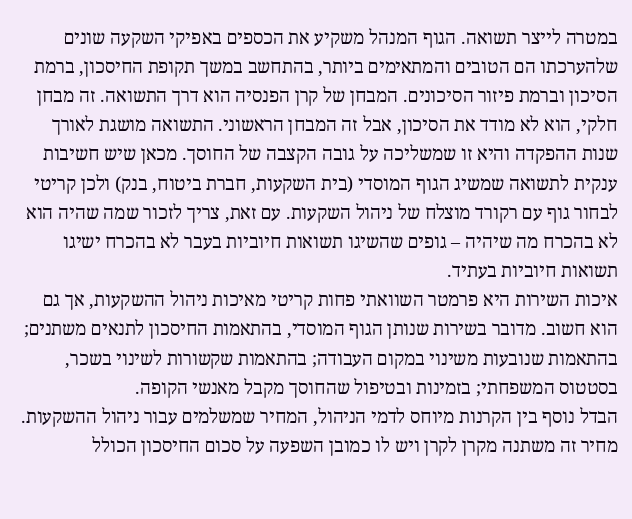במטרה לייצר תשואה. הגוף המנהל משקיע את הכספים באפיקי השקעה שונים שלהערכתו הם הטובים והמתאימים ביותר, בהתחשב במשך תקופת החיסכון, ברמת הסיכון וברמת פיזור הסיכונים. המבחן של קרן הפנסיה הוא דרך התשואה. זה מבחן חלקי, הוא לא מודד את הסיכון, אבל זה המבחן הראשוני. התשואה מושגת לאורך שנות ההפקדה והיא זו שמשליכה על גובה הקצבה של החוסך. מכאן שיש חשיבות ענקית לתשואה שמשיג הגוף המוסדי (בית השקעות, חברת ביטוח, בנק) ולכן קריטי לבחור גוף עם רקורד מוצלח של ניהול השקעות. עם זאת, צריך לזכור שמה שהיה הוא לא בהכרח מה שיהיה – גופים שהשיגו תשואות חיוביות בעבר לא בהכרח ישיגו תשואות חיוביות בעתיד.
איכות השירות היא פרמטר השוואתי פחות קריטי מאיכות ניהול ההשקעות, אך גם הוא חשוב. מדובר בשירות שנותן הגוף המוסדי, בהתאמות החיסכון לתנאים משתנים; בהתאמות שנובעות משינוי במקום העבודה; בהתאמות שקשורות לשינוי בשכר, בסטטוס המשפחתי; בזמינות ובטיפול שהחוסך מקבל מאנשי הקופה.
הבדל נוסף בין הקרנות מיוחס לדמי הניהול, המחיר שמשלמים עבור ניהול ההשקעות. מחיר זה משתנה מקרן לקרן ויש לו כמובן השפעה על סכום החיסכון הכולל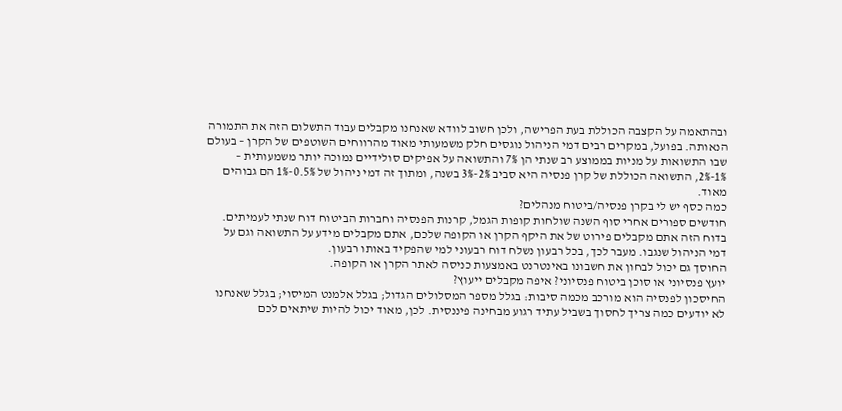ובהתאמה על הקצבה הכוללת בעת הפרישה, ולכן חשוב לוודא שאנחנו מקבלים עבוד התשלום הזה את התמורה הנאותה. בפועל, במקרים רבים דמי הניהול נוגסים חלק משמעותי מאוד מהרווחים השוטפים של הקרן – בעולם שבו התשואות על מניות בממוצע רב שנתי הן 7% והתשואה על אפיקים סולידיים נמוכה יותר משמעותית – 1%-2%, התשואה הכוללת של קרן פנסיה היא סביב 2%-3% בשנה, ומתוך זה דמי ניהול של 0.5%-1% הם גבוהים מאוד.
כמה כסף יש לי בקרן פנסיה/ביטוח מנהלים?
חודשים ספורים אחרי סוף השנה שולחות קופות הגמל, קרנות הפנסיה וחברות הביטוח דוח שנתי לעמיתים. בדוח הזה אתם מקבלים פירוט של את היקף הקרן או הקופה שלכם, אתם מקבלים מידע על התשואה וגם על דמי הניהול שנגבו. מעבר לכך, בכל רבעון נשלח דוח רבעוני למי שהפקיד באותו רבעון.
החוסך גם יכול לבחון את חשבונו באינטרנט באמצעות כניסה לאתר הקרן או הקופה.
יועץ פנסיוני או סוכן ביטוח פנסיוני? איפה מקבלים ייעוץ?
החיסכון לפנסיה הוא מורכב מכמה סיבות: בגלל מספר המסלולים הגדול; בגלל אלמנט המיסוי; בגלל שאנחנו לא יודעים כמה צריך לחסוך בשביל עתיד רגוע מבחינה פיננסית. לכן, מאוד יכול להיות שיתאים לכם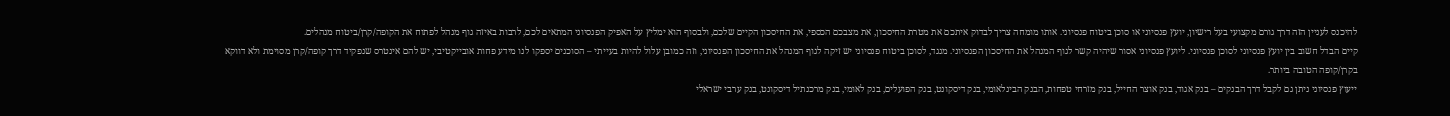להיכנס לעניין הזה דרך גורם מקצועי בעל רישיון, יועץ פנסיוני או סוכן ביטוח פנסיוני. אותו מומחה צריך לבדוק איתכם את מטרת החיסכון, את מצבכם הכספי, את החיסכון הקיים שלכם, ולבסוף הוא ימליץ על האפיק הפנסיוני המתאים לכם, לרבות באיזה גוף מנהל לפתוח את הקופה/קרן/ביטוח מנהלים.
קיים הבדל חשוב בין יועץ פנסיוני לסוכן פנסיוני. ליועץ פנסיוני אסור שיהיה קשר לגוף המנהל את החיסכון הפנסיוני. מנגד, לסוכן ביטוח פנסיוני יש זיקה לגוף המנהל את החיסכון הפנסיוני, וזה כמובן עלול להיות בעייתי – הסוכנים יספקו לנו מידע פחות אובייקטיבי, יש להם אינטרס שנפקיד דרך קופה/קרן מסוימת ולא דווקא בקרן/קופה הטובה ביותר.
ייעוץ פנסיוני ניתן גם לקבל דרך הבנקים – בנק אגוד, בנק אוצר החייל, בנק מזרחי טפחות, הבנק הבינלאומי, בנק דיסקונט, בנק הפועלים, בנק לאומי, בנק מרכנתיל דיסקונט, בנק ערבי ישראלי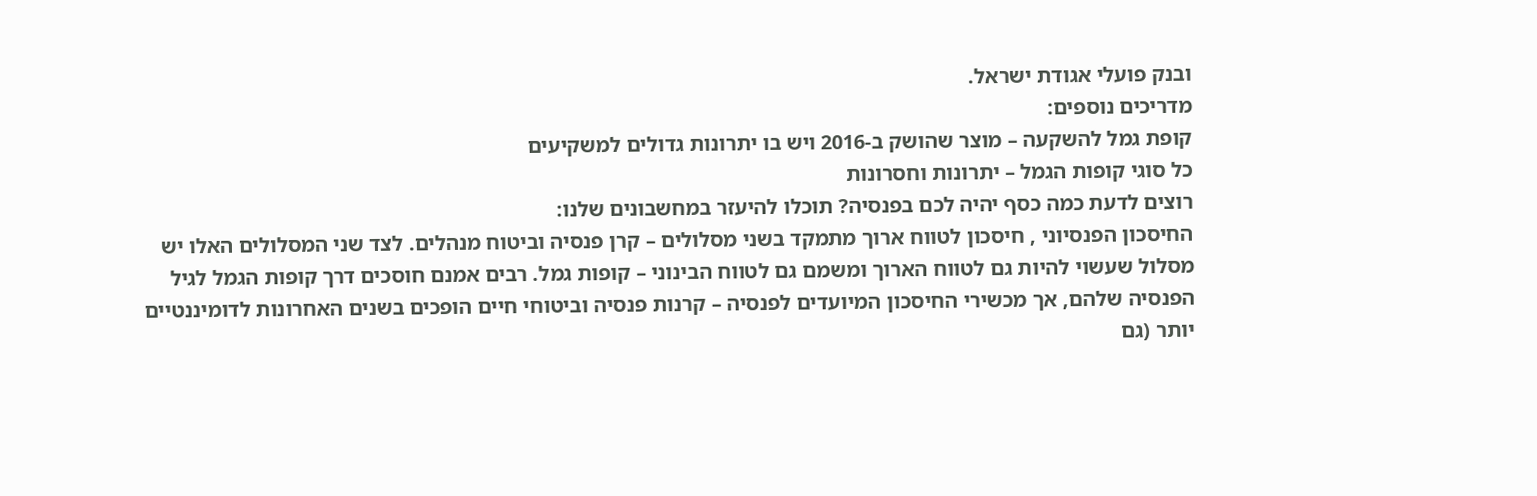ובנק פועלי אגודת ישראל.
מדריכים נוספים:
קופת גמל להשקעה – מוצר שהושק ב-2016 ויש בו יתרונות גדולים למשקיעים
כל סוגי קופות הגמל – יתרונות וחסרונות
רוצים לדעת כמה כסף יהיה לכם בפנסיה? תוכלו להיעזר במחשבונים שלנו:
החיסכון הפנסיוני , חיסכון לטווח ארוך מתמקד בשני מסלולים – קרן פנסיה וביטוח מנהלים. לצד שני המסלולים האלו יש מסלול שעשוי להיות גם לטווח הארוך ומשמם גם לטווח הבינוני – קופות גמל. רבים אמנם חוסכים דרך קופות הגמל לגיל הפנסיה שלהם, אך מכשירי החיסכון המיועדים לפנסיה – קרנות פנסיה וביטוחי חיים הופכים בשנים האחרונות לדומיננטיים יותר (גם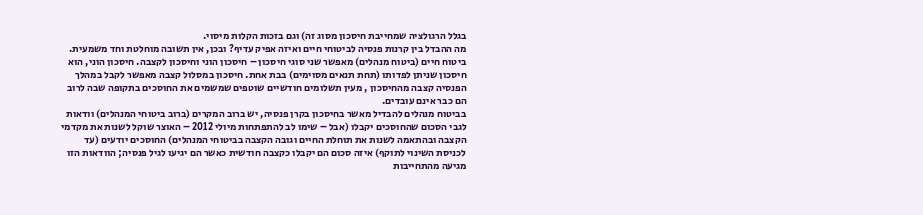בגלל הרגולציה שמחייבת חיסכון מסוג זה) וגם בזכות הקלות מיסוי.
מה ההבדל בין קרנות פנסיה לביטוחי חיים ואיזה אפיק עדיף? ובכן, אין תשובה מוחלטת וחד משמעית. ביטוח חיים (ביטוח מנהלים) מאפשר שני סוגי חיסכון – חיסכון הוני וחיסכון לקצבה. חיסכון הוני, הוא חיסכון שניתן לפדותו (תחת תנאים מסוימים) בבת אחת. חיסכון במסלול קצבה מאפשר לקבל במהלך הפנסיה קצבה מהחיסכון , מעין תשלומים חודשיים שוטפים שמשמים את החוסכים בתקופה שבה לרוב הם כבר אינם עובדים.
בביטוח מנהלים להבדיל מאשר בחיסכון בקרן פנסיה, יש ברוב המקרים (ברוב ביטוחי המנהלים) וודאות לגבי הסכום שהחוסכים יקבלו (אבל – שימו לב להתפתחות מיולי 2012 – האוצר שוקל לשנות את מקדמי הקצבה ובהתאמה לשנות את תוחלת החיים וגובה הקצבה בביטוחי המנהלים) החוסכים יודעים (עד לכניסת השינוי לתוקף) איזה סכום הם יקבלו כקצבה חודשית כאשר הם יגיעו לגיל פנסיה; הוודאות הזו מגיעה מהתחייבות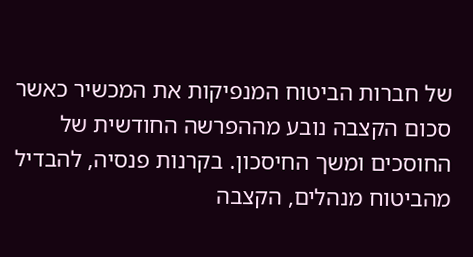של חברות הביטוח המנפיקות את המכשיר כאשר סכום הקצבה נובע מההפרשה החודשית של החוסכים ומשך החיסכון. בקרנות פנסיה, להבדיל מהביטוח מנהלים, הקצבה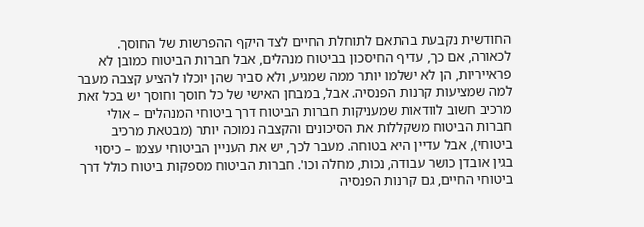החודשית נקבעת בהתאם לתוחלת החיים לצד היקף ההפרשות של החוסך. לכאורה, אם כך, עדיף החיסכון בביטוח מנהלים, אבל חברות הביטוח כמובן לא פראייריות, הן לא ישלמו יותר ממה שמגיע, ולא סביר שהן יוכלו להציע קצבה מעבר למה שמציעות קרנות הפנסיה. אבל, במבחן האישי של כל חוסך וחוסך יש בכל זאת מרכיב חשוב לוודאות שמעניקות חברות הביטוח דרך ביטוחי המנהלים – אולי חברות הביטוח משקללות את הסיכונים והקצבה נמוכה יותר (מבטאת מרכיב ביטוחי), אבל עדיין היא בטוחה. מעבר לכך, יש את העניין הביטוחי עצמו – כיסוי בגין אובדן כושר עבודה, נכות, מחלה וכו'. חברות הביטוח מספקות ביטוח כולל דרך ביטוחי החיים, גם קרנות הפנסיה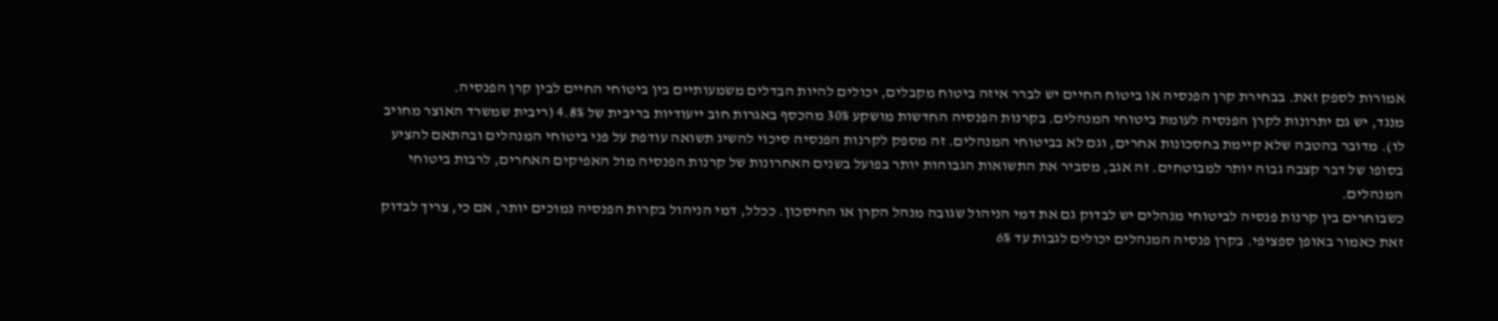אמורות לספק זאת. בבחירת קרן הפנסיה או ביטוח החיים יש לברר איזה ביטוח מקבלים, יכולים להיות הבדלים משמעותיים בין ביטוחי החיים לבין קרן הפנסיה.
מנגד, יש גם יתרונות לקרן הפנסיה לעומת ביטוחי המנהלים. בקרנות הפנסיה החדשות מושקע 30% מהכסף באגרות חוב ייעודיות בריבית של 4.8% (ריבית שמשרד האוצר מחויב לו). מדובר בהטבה שלא קיימת בחסכונות אחרים, וגם לא בביטוחי המנהלים. זה מספק לקרנות הפנסיה סיכוי להשיג תשואה עודפת על פני ביטוחי המנהלים ובהתאם להציע בסופו של דבר קצבה גבוה יותר למבוטחים. זה אגב, מסביר את התשואות הגבוהות יותר בפועל בשנים האחרונות של קרנות הפנסיה מול האפיקים האחרים, לרבות ביטוחי המנהלים.
כשבוחרים בין קרנות פנסיה לביטוחי מנהלים יש לבדוק גם את דמי הניהול שגובה מנהל הקרן או החיסכון. ככלל, דמי הניהול בקרות הפנסיה נמוכים יותר, אם כי, צריך לבדוק זאת כאמור באופן ספציפי. בקרן פנסיה המנהלים יכולים לגבות עד 6%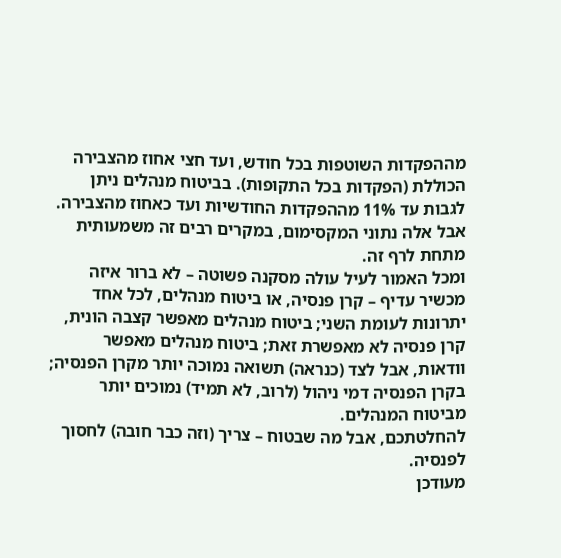מההפקדות השוטפות בכל חודש, ועד חצי אחוז מהצבירה הכוללת (הפקדות בכל התקופות). בביטוח מנהלים ניתן לגבות עד 11% מההפקדות החודשיות ועד כאחוז מהצבירה. אבל אלה נתוני המקסימום, במקרים רבים זה משמעותית מתחת לרף זה.
ומכל האמור לעיל עולה מסקנה פשוטה – לא ברור איזה מכשיר עדיף – קרן פנסיה, או ביטוח מנהלים, לכל אחד יתרונות לעומת השני; ביטוח מנהלים מאפשר קצבה הונית, קרן פנסיה לא מאפשרת זאת; ביטוח מנהלים מאפשר וודאות, אבל לצד (כנראה) תשואה נמוכה יותר מקרן הפנסיה; בקרן הפנסיה דמי ניהול (לרוב, לא תמיד) נמוכים יותר מביטוח המנהלים.
להחלטתכם, אבל מה שבטוח – צריך (וזה כבר חובה) לחסוך לפנסיה.
מעודכן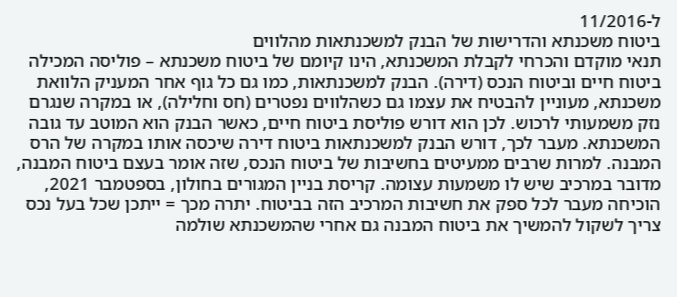ל-11/2016
ביטוח משכנתא והדרישות של הבנק למשכנתאות מהלווים
תנאי מוקדם והכרחי לקבלת המשכנתא, הינו קיומם של ביטוח משכנתא – פוליסה המכילה ביטוח חיים וביטוח הנכס (דירה). הבנק למשכנתאות, כמו גם כל גוף אחר המעניק הלוואת משכנתא, מעוניין להבטיח את עצמו גם כשהלווים נפטרים (חס וחלילה), או במקרה שנגרם נזק משמעותי לרכוש. לכן הוא דורש פוליסת ביטוח חיים, כאשר הבנק הוא המוטב עד גובה המשכנתא. מעבר לכך, דורש הבנק למשכנתאות ביטוח דירה שיכסה אותו במקרה של הרס המבנה. למרות שרבים ממעיטים בחשיבות של ביטוח הנכס, שזה אומר בעצם ביטוח המבנה, מדובר במרכיב שיש לו משמעות עצומה. קריסת בניין המגורים בחולון, בספטמבר 2021, הוכיחה מעבר לכל ספק את חשיבות המרכיב הזה בביטוח. יתרה מכך = ייתכן שכל בעל נכס צריך לשקול להמשיך את ביטוח המבנה גם אחרי שהמשכנתא שולמה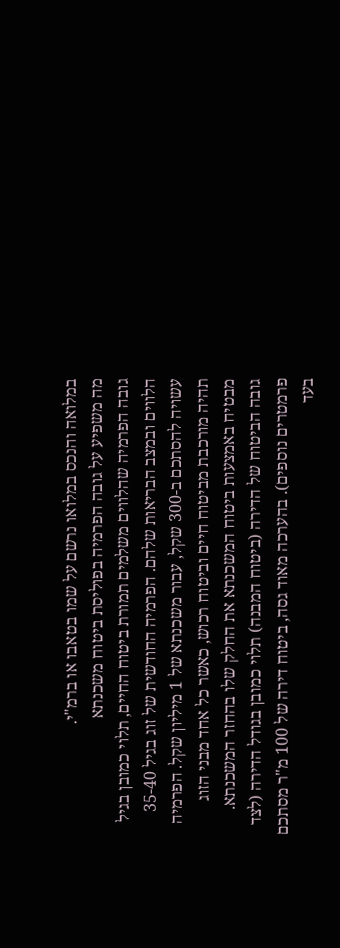במלואה והנכס במלואו נרשם על שמו בטאבו או ברמ"י.
מה משפיע על גובה הפרמיה בפוליסת ביטוח משכנתא
גובה הפרמיה שהלווים משלמים תמורת ביטוח החיים, תלוי כמובן בגיל הלווים ובמצב הבריאות שלהם. הפרמיה החודשית של זוג בגיל 35-40 עשויה להסתכם ב-300 שקל, עבור משכנתא של 1 מיליון שקל. הפרמיה תהיה מורכבת מביטוח חיים וביטוח רכוש, כאשר כל אחד מבני הזוג מבטיח באמצעות ביטוח המשכנתא את החלק שלו בהחזר המשכנתא.
גובה הביטוח של הדירה (ביטוח המבנה) תלוי כמובן בגודל הדירה (לצד פרמטרים נוספים). בהערכה מאוד גסה, ביטוח דירה של 100 מ"ר מסתכם בעד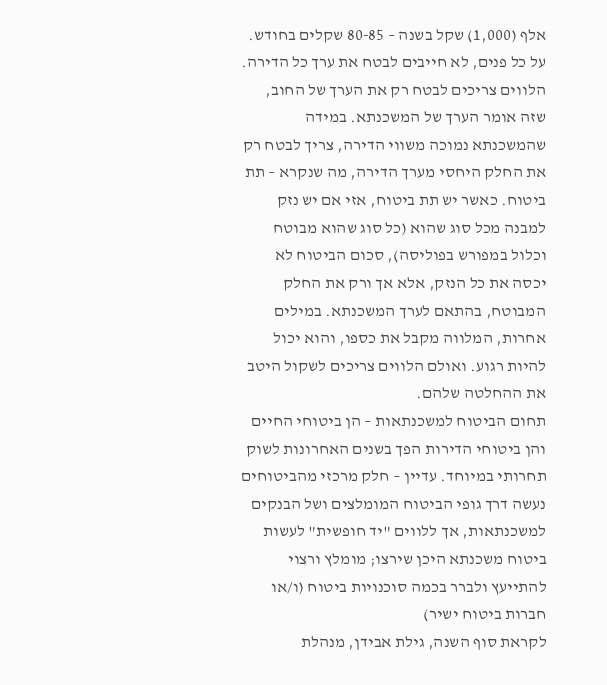אלף (1,000) שקל בשנה – 80-85 שקלים בחודש.
על כל פנים, לא חייבים לבטח את ערך כל הדירה. הלווים צריכים לבטח רק את הערך של החוב, שזה אומר הערך של המשכנתא. במידה שהמשכנתא נמוכה משווי הדירה, צריך לבטח רק את החלק היחסי מערך הדירה, מה שנקרא – תת ביטוח. כאשר יש תת ביטוח, אזי אם יש נזק למבנה מכל סוג שהוא (כל סוג שהוא מבוטח וכלול במפורש בפוליסה), סכום הביטוח לא יכסה את כל הנזק, אלא אך ורק את החלק המבוטח, בהתאם לערך המשכנתא. במילים אחרות, המלווה מקבל את כספו, והוא יכול להיות רגוע. ואולם הלווים צריכים לשקול היטב את ההחלטה שלהם.
תחום הביטוח למשכנתאות – הן ביטוחי החיים והן ביטוחי הדירות הפך בשנים האחרונות לשוק תחרותי במיוחד. עדיין – חלק מרכזי מהביטוחים נעשה דרך גופי הביטוח המומלצים ושל הבנקים למשכנתאות, אך ללווים "יד חופשית" לעשות ביטוח משכנתא היכן שירצו; מומלץ ורצוי להתייעץ ולברר בכמה סוכנויות ביטוח (ו/או חברות ביטוח ישיר)
לקראת סוף השנה, גילת אבידן, מנהלת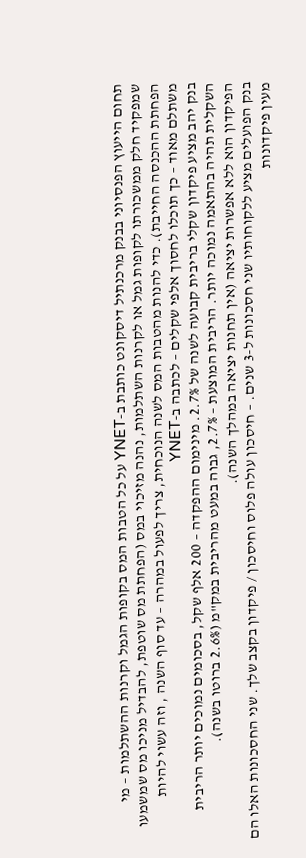תחום הייעוץ הפנסיוני בבנק מרכנתיל דיסקונט כותבת ב-YNET על כל הטבות המס בקופות הגמל וקרנות ההשתלמות – מי שמפקיד חלק ממשכורתו לקופות גמל או לקרנות השתלמות, נהנה מזיכוי במס (הפחתת מס שוטפת, להבדיל מניכו מס שמשמעו הפחתת ההכנסה החייבת). כדי להנות מהטבות המס לשנה הנוכחית, צריך לפעול במהרה – עד סוף השנה , וזה עשוי להיות משתלם מאוד – כך תוכלו לחסוך אלפי שקלים – לכתבה ב-YNET
בנק יהב מציע פיקדון שקלי בריבית קבועה לשנה של 2.7%. מינימום ההפקדה – 200 אלף שקל, בסכומים נמוכים יותר הריבית השקלית תהיה בהתאמה נמוכה יותר. הריבית המוצעת – 2.7%, גבוה במעט מהריבית במק"מ (2.6% ברוטו בשנה).
הפיקדון הוא ללא אפשרות יציאה (אין תחנות יציאה במהלך השנה).
בנק הפועלים מציע ללקוחותיו שני חסכונות ל-3 שנים. – חיסכון עולה פלוס וחיסכון / פיקדון בקצב שלך. שני החסכונות האלו הם מעין פיקדונות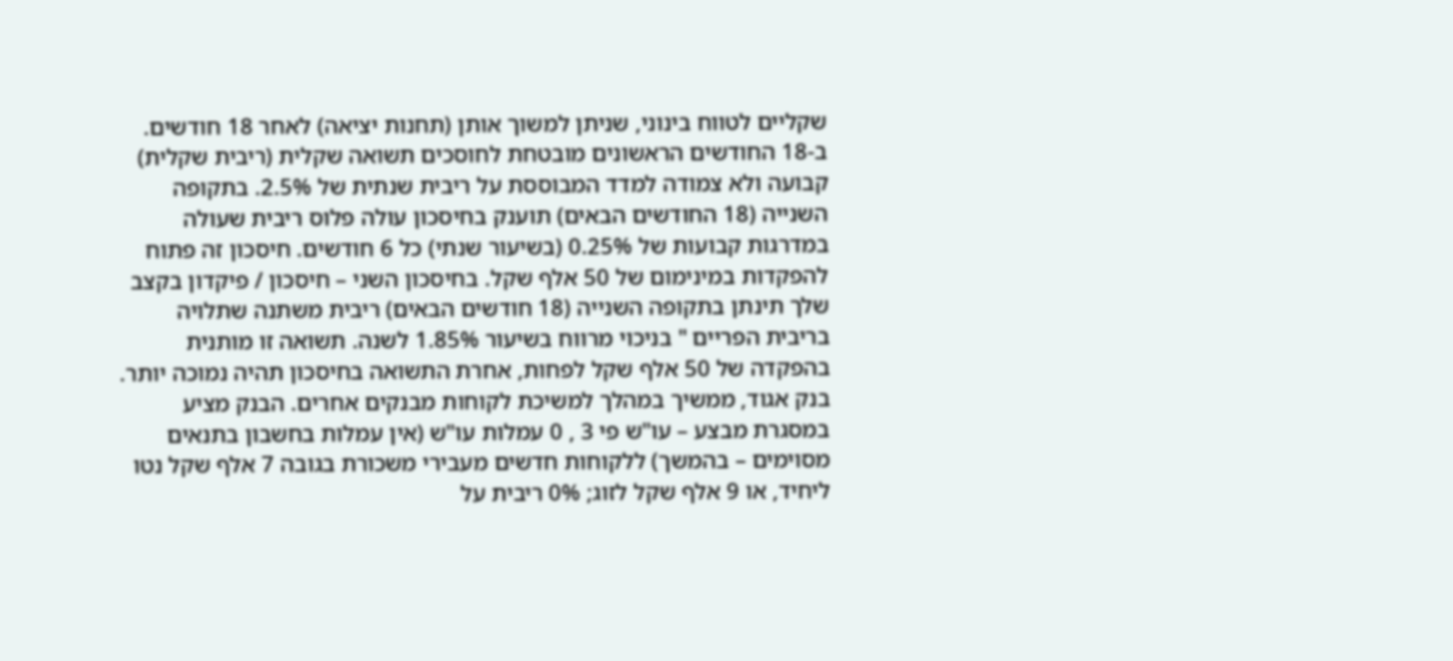שקליים לטווח בינוני, שניתן למשוך אותן (תחנות יציאה) לאחר 18 חודשים. ב-18 החודשים הראשונים מובטחת לחוסכים תשואה שקלית (ריבית שקלית) קבועה ולא צמודה למדד המבוססת על ריבית שנתית של 2.5%. בתקופה השנייה (18 החודשים הבאים) תוענק בחיסכון עולה פלוס ריבית שעולה במדרגות קבועות של 0.25% (בשיעור שנתי) כל 6 חודשים. חיסכון זה פתוח להפקדות במינימום של 50 אלף שקל. בחיסכון השני – חיסכון / פיקדון בקצב שלך תינתן בתקופה השנייה (18 חודשים הבאים) ריבית משתנה שתלויה בריבית הפריים " בניכוי מרווח בשיעור 1.85% לשנה. תשואה זו מותנית בהפקדה של 50 אלף שקל לפחות, אחרת התשואה בחיסכון תהיה נמוכה יותר.
בנק אגוד, ממשיך במהלך למשיכת לקוחות מבנקים אחרים. הבנק מציע במסגרת מבצע – עו"ש פי 3 , 0 עמלות עו"ש (אין עמלות בחשבון בתנאים מסוימים – בהמשך) ללקוחות חדשים מעבירי משכורת בגובה 7 אלף שקל נטו ליחיד, או 9 אלף שקל לזוג; 0% ריבית על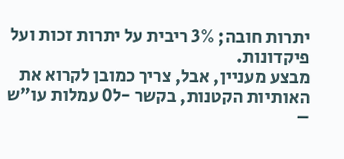יתרות חובה; 3% ריבית על יתרות זכות ועל פיקדונות.
מבצע מעניין, אבל, צריך כמובן לקרוא את האותיות הקטנות, בקשר -ל0 עמלות עו"ש –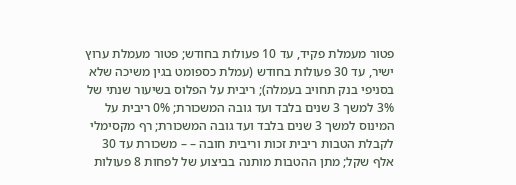פטור מעמלת פקיד, עד 10 פעולות בחודש; פטור מעמלת ערוץ ישיר, עד 30 פעולות בחודש (עמלת כספומט בגין משיכה שלא בסניפי בנק תחויב בעמלה); ריבית על הפלוס בשיעור שנתי של 3% למשך 3 שנים בלבד ועד גובה המשכורת; 0% ריבית על המינוס למשך 3 שנים בלבד ועד גובה המשכורת; רף מקסימלי לקבלת הטבות ריבית זכות וריבית חובה – – משכורת עד 30 אלף שקל; מתן ההטבות מותנה בביצוע של לפחות 8 פעולות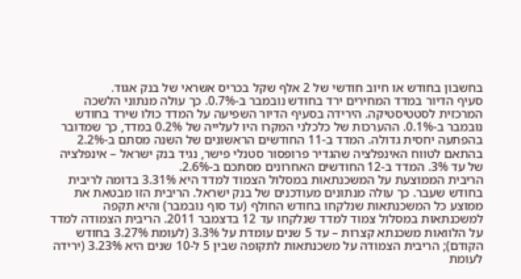בחשבון בחודש או חיוב חודשי של 2 אלף שקל בכריס אשראי של בנק אגוד.
סעיף הדיור במדד המחירים ירד בחודש נובמבר ב-0.7%. כך עולה מנתוני הלשכה המרכזית לסטטיסטיקה. הירידה בסעיף הדיור השפיעה על המדד כולו שירד בחודש נובמבר ב-0.1%. ההערכות של כלכלני המקרו היו לעלייה של 0.2% במדד, כך שמדובר בהפתעה יחסית גדולה. המדד ב-11 החודשים הראשונים של השנה מסתם ב-2.2% בהתאם לטווח האינפלציה שהגדיר פרופסור סטנלי פישר, נגיד בנק ישראל – אינפלציה של עד 3%. המדד ב-12 החודשים האחרונים מסתכם ב-2.6%.
הריבית הממוצעת על המשכנתאות במסלול הצמוד למדד היא 3.31% בדומה לריבית בחודש שעבר. כך עולה מנתונים מעודכנים של בנק ישראל. הריבית הזו מבטאת את ממוצע כל המשכנתאות שנלקחו בחודש החולף (עד סוף נובמבר) והיא תקפה למשכנתאות במסלול צמוד למדד שנלקחו עד 12 בדצמבר 2011. הריבית הצמודה למדד על הלוואות משכנתא קצרות – עד 5 שנים עומדת על 3.3% (לעומת 3.27% בחודש הקודם); הריבית הצמודה על משכנתאות לתקופה שבין 5 ל-10 שנים היא 3.23% (ירידה לעומת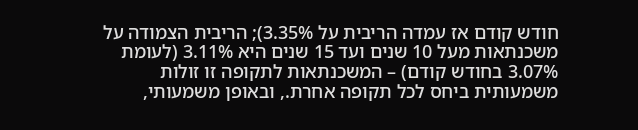חודש קודם אז עמדה הריבית על 3.35%); הריבית הצמודה על משכנתאות מעל 10 שנים ועד 15 שנים היא 3.11% (לעומת 3.07% בחודש קודם) – המשכנתאות לתקופה זו זולות משמעותית ביחס לכל תקופה אחרת., ובאופן משמעותי,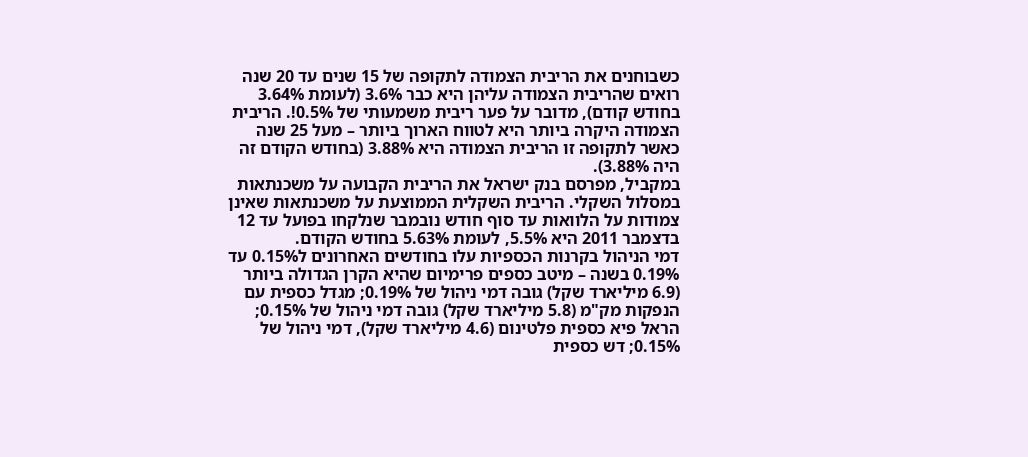כשבוחנים את הריבית הצמודה לתקופה של 15 שנים עד 20 שנה רואים שהריבית הצמודה עליהן היא כבר 3.6% (לעומת 3.64% בחודש קודם), מדובר על פער ריבית משמעותי של 0.5%!. הריבית הצמודה היקרה ביותר היא לטווח הארוך ביותר – מעל 25 שנה כאשר לתקופה זו הריבית הצמודה היא 3.88% (בחודש הקודם זה היה 3.88%).
במקביל, מפרסם בנק ישראל את הריבית הקבועה על משכנתאות במסלול השקלי. הריבית השקלית הממוצעת על משכנתאות שאינן צמודות על הלוואות עד סוף חודש נובמבר שנלקחו בפועל עד 12 בדצמבר 2011 היא 5.5%, לעומת 5.63% בחודש הקודם.
דמי הניהול בקרנות הכספיות עלו בחודשים האחרונים ל0.15% עד 0.19% בשנה – מיטב כספים פרימיום שהיא הקרן הגדולה ביותר (6.9 מיליארד שקל) גובה דמי ניהול של 0.19%; מגדל כספית עם הנפקות מק"מ (5.8 מיליארד שקל) גובה דמי ניהול של 0.15%; הראל פיא כספית פלטינום (4.6 מיליארד שקל), דמי ניהול של 0.15%; דש כספית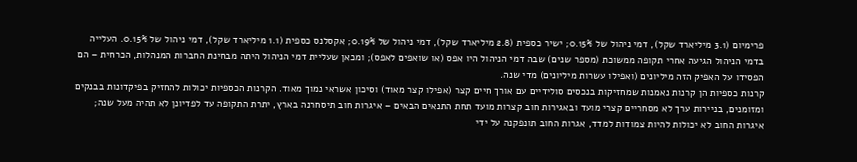פרימיום (3.1 מיליארד שקל), דמי ניהול של 0.15%; ישיר כספית (2.8 מיליארד שקל), דמי ניהול של 0.19%; אקסלנס כספית (1.1 מיליארד שקל), דמי ניהול של 0.15%. העלייה בדמי הניהול הגיעה אחרי תקופה ממשוכת (מספר שנים) שבה דמי הניהול היו אפס (או שואפים לאפס); ומכאן שעליית דמי הניהול היתה מבחינת החברות המנהלות, הכרחית – הם הפסידו על האפיק הזה מיליונים (ואפילו עשרות מיליונים) מדי שנה.
קרנות כספיות הן קרנות נאמנות שמחזיקות בנכסים סולידיים עם אורך חיים קצר (אפילו קצר מאוד) וסיכון אשראי נמוך מאוד. הקרנות הכספיות יכולות להחזיק בפיקדונות בבנקים ומזומנים, בניירות ערך לא מסחריים קצרי מועד ובאגירות חוב קצרות מועד תחת התנאים הבאים – איגרות חוב תיסחרנה בארץ, יתרת התקופה עד לפדיונן לא תהיה מעל שנה; איגרות החוב לא יכולות להיות צמודות למדד, אגרות החוב תונפקנה על ידי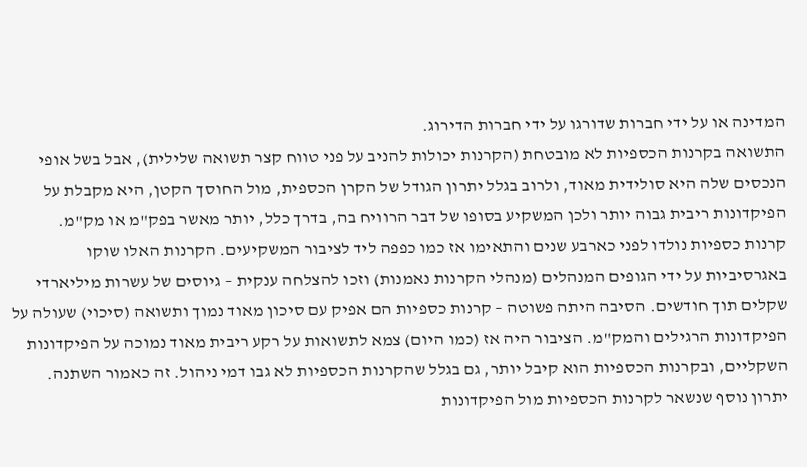המדינה או על ידי חברות שדורגו על ידי חברות הדירוג.
התשואה בקרנות הכספיות לא מובטחת (הקרנות יכולות להניב על פני טווח קצר תשואה שלילית), אבל בשל אופי הנכסים שלה היא סולידית מאוד, ולרוב בגלל יתרון הגודל של הקרן הכספית, מול החוסך הקטן, היא מקבלת על הפיקדונות ריבית גבוה יותר ולכן המשקיע בסופו של דבר הרוויח בה, בדרך כלל, יותר מאשר בפק"מ או מק"מ.
קרנות כספיות נולדו לפני כארבע שנים והתאימו אז כמו כפפה ליד לציבור המשקיעים. הקרנות האלו שוקו באגרסיביות על ידי הגופים המנהלים (מנהלי הקרנות נאמנות) וזכו להצלחה ענקית – גיוסים של עשרות מיליארדי שקלים תוך חודשים. הסיבה היתה פשוטה – קרנות כספיות הם אפיק עם סיכון מאוד נמוך ותשואה (סיכוי) שעולה על הפיקדונות הרגילים והמק"מ. הציבור היה אז (כמו היום) צמא לתשואות על רקע ריבית מאוד נמוכה על הפיקדונות השקליים, ובקרנות הכספיות הוא קיבל יותר, גם בגלל שהקרנות הכספיות לא גבו דמי ניהול. זה כאמור השתנה. יתרון נוסף שנשאר לקרנות הכספיות מול הפיקדונות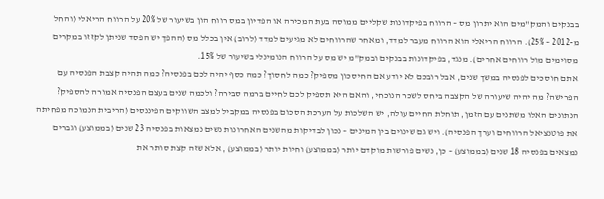בבנקים והמק"מים הוא יתרון מס – הרווח בפיקדונות שקליים ממוסה בעת המכירה או הפדיון במס רווח הון בשיעור של 20% על הרווח הריאלי (והחל מ-2012 – 25%). הרווח הריאלי הוא הרווח מעבר למדד, ומאחר שהרווחים לא מגיעים למדד (לרוב) אין בכלל מס (ההפך יש הפסד שניתן לקזזו במקרים מסוימים מול רווחים אחרים). מנגד, בפיקדונות בבנקים ובמק"מ יש מס על הרווח הנומינלי בשיעור של 15%.
אתם חוסכים לפנסיה במשך שנים, אבל רובכם לא יודע אם החיסכון מספיק? כמה לחסוך? כמה כסף יהיה לכם בפנסיה? כמה תהיה קצבת הפנסיה עם הפרישה? מה יהיה שיעורה של הקצבה ביחס לשכר הנוכחי, והאם היא תספיק לכם לחיים ברמה סבירה? ולכמה שנים בעצם הפנסיה אמורה להספיק? הנתונים האלו משתנים עם הזמן, תוחלת החיים עולה, יש השלכות על הערכת הסכום בפנסיה במקביל למצב השווקים הפיננסים (הריבית הנמוכה מפחיתה את פוטנציאל הרווחים וערך הפנסיה). ויש גם שינוים בין המינים – נכון לבדיקות מהשנים האחרונות נשים נמצאות בפנסיה 23 שנים (בממוצע) וגברים נמצאים בפנסיה 18 שנים (בממוצע) – כן, נשים פורשות מוקדם יותר (בממוצע) וחיות יותר (בממוצע) , אלא שזה קצת סותר את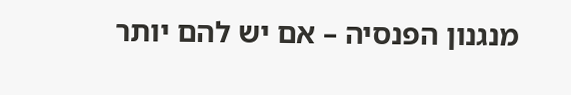מנגנון הפנסיה – אם יש להם יותר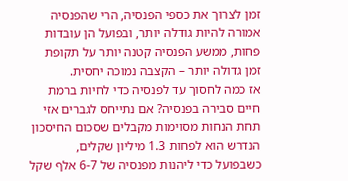זמן לצרוך את כספי הפנסיה, הרי שהפנסיה אמורה להיות גודלה יותר, ובפועל הן עובדות פחות, ממשע הפנסיה קטנה יותר על תקופת זמן גדולה יותר – הקצבה נמוכה יחסית.
אז כמה לחסוך עד לפנסיה כדי לחיות ברמת חיים סבירה בפנסיה? אם נתייחס לגברים אזי תחת הנחות מסוימות מקבלים שסכום החיסכון הנדרש הוא לפחות 1.3 מיליון שקלים, כשבפועל כדי ליהנות מפנסיה של 6-7 אלף שקל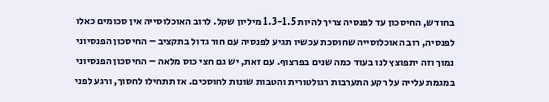בחודש, החיסכון עד לפנסיה צריך להיות 1.3-1.5 מיליון שקל. לרוב האוכלוסייה אין סכומים כאלו לפנסיה, רוב האוכלוסייה שחוסכת עכשיו תגיע לפנסיה עם חור גדול בתקציב – החיסכון הפנסיוני נמוך וזה יתפוצץ לנו בעוד כמה שנים בפרצוף. עם זאת, יש גם חצי כוס מלאה – החיסכון הפנסיוני במגמת עלייה על רקע התערבות רגולטורית והטבות שונות לחוסכים. אז תתחילו לחסוך, ורגע לפני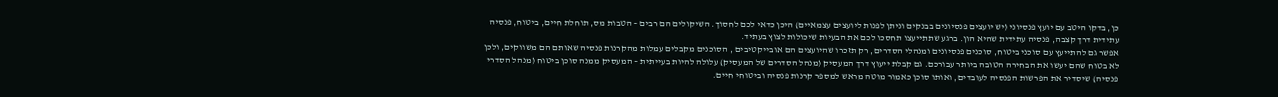כן, בדקו היטב עם יועץ פנסיוני (יש יועצים פנסיונים בבנקים וניתן לפנות ליועצים עצמאיים) היכן כדאי לכם לחסוך. השיקולים הם רבים – הטבות מס, תוחלת חיים, ביטוח, פנסיה עתידית דרך קצבה, פנסיה עתידית שהיא הון. ברגע שתתייעצו תחסכו לכם את הבעיות שיכולות לצוץ בעתיד.
אפשר גם להתייעץ עם סוכני ביטוח, סוכנים פנסיונים ומנהלי הסדרים, רק תזכרו שהיועצים הם אובייקטיבים , הסוכנים מקבלים עמלות מהקרנות פנסיה שאותם הם משווקים, ולכן לא בטוח שהם יעשו את הבחירה הטובה ביותר עבורכם. גם קבלת ייעוץ דרך המעסיק (מנהל הסדרים של המעסיק) עלולה להיות בעייתית – המעסיק ממנה סוכן ביטוח (מנהל הסדרי פנסיה) שיסדיר את הפרשות הפנסיה לעובדים, ואותו סוכן כאמור מוטה מראש למספר קרנות פנסיה וביטוחי חיים.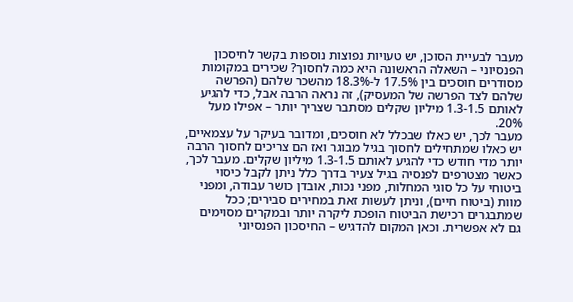מעבר לבעיית הסוכן, יש טעויות נפוצות נוספות בקשר לחיסכון הפנסיוני – השאלה הראשונה היא כמה לחסוך? שכירים במקומות מסודרים חוסכים בין 17.5% ל-18.3% מהשכר שלהם (הפרשה שלהם לצד הפרשה של המעסיק), זה נראה הרבה אבל, כדי להגיע לאותם 1.3-1.5 מיליון שקלים מסתבר שצריך יותר – אפילו מעל 20%.
מעבר לכך, יש כאלו שבכלל לא חוסכים, ומדובר בעיקר על עצמאיים, יש כאלו שמתחילים לחסוך בגיל מבוגר ואז הם צריכים לחסוך הרבה יותר מדי חודש כדי להגיע לאותם 1.3-1.5 מיליון שקלים. מעבר לכך, כאשר מצטרפים לפנסיה בגיל צעיר בדרך כלל ניתן לקבל כיסוי ביטוחי על כל סוגי המחלות, מפני נכות, אובדן כושר עבודה, ומפני מוות (ביטוח חיים), וניתן לעשות זאת במחירים סבירים; ככל שמתבגרים רכישת הביטוח הופכת ליקרה יותר ובמקרים מסוימים גם לא אפשרית. וכאן המקום להדגיש – החיסכון הפנסיוני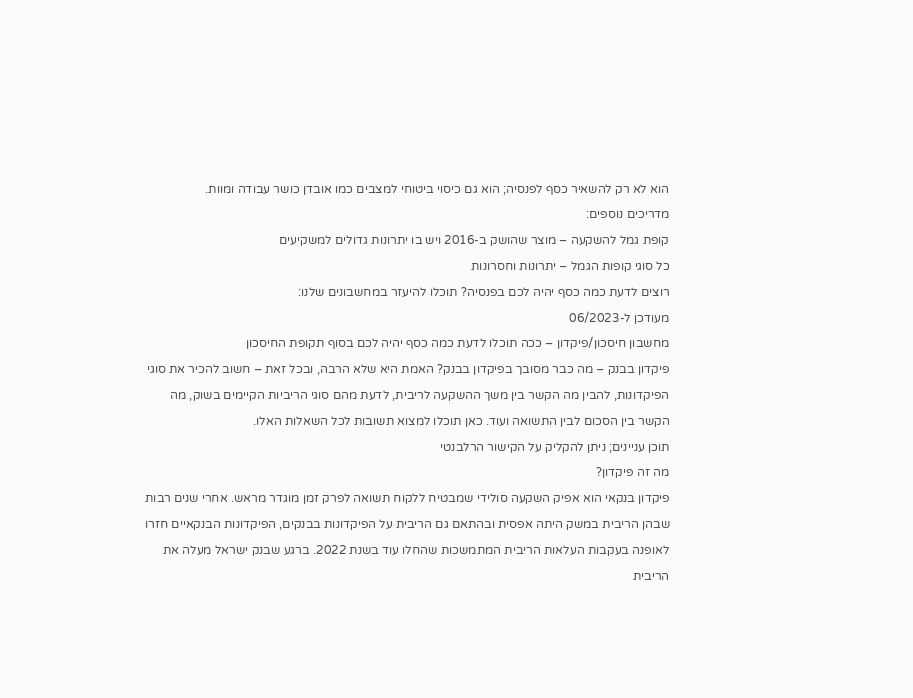הוא לא רק להשאיר כסף לפנסיה; הוא גם כיסוי ביטוחי למצבים כמו אובדן כושר עבודה ומוות.
מדריכים נוספים:
קופת גמל להשקעה – מוצר שהושק ב-2016 ויש בו יתרונות גדולים למשקיעים
כל סוגי קופות הגמל – יתרונות וחסרונות
רוצים לדעת כמה כסף יהיה לכם בפנסיה? תוכלו להיעזר במחשבונים שלנו:
מעודכן ל-06/2023
מחשבון חיסכון/פיקדון – ככה תוכלו לדעת כמה כסף יהיה לכם בסוף תקופת החיסכון
פיקדון בבנק – מה כבר מסובך בפיקדון בבנק? האמת היא שלא הרבה, ובכל זאת – חשוב להכיר את סוגי הפיקדונות, להבין מה הקשר בין משך ההשקעה לריבית, לדעת מהם סוגי הריביות הקיימים בשוק, מה הקשר בין הסכום לבין התשואה ועוד. כאן תוכלו למצוא תשובות לכל השאלות האלו.
תוכן עניינים; ניתן להקליק על הקישור הרלבנטי
מה זה פיקדון?
פיקדון בנקאי הוא אפיק השקעה סולידי שמבטיח ללקוח תשואה לפרק זמן מוגדר מראש. אחרי שנים רבות שבהן הריבית במשק היתה אפסית ובהתאם גם הריבית על הפיקדונות בבנקים, הפיקדונות הבנקאיים חזרו לאופנה בעקבות העלאות הריבית המתמשכות שהחלו עוד בשנת 2022. ברגע שבנק ישראל מעלה את הריבית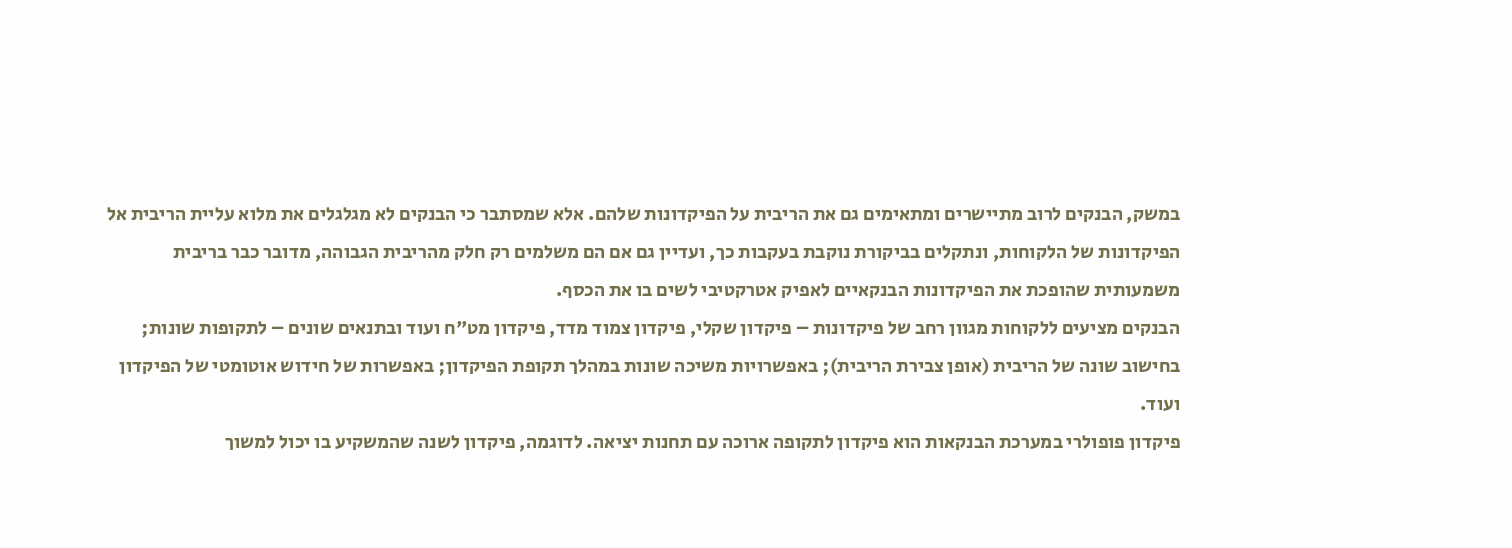במשק, הבנקים לרוב מתיישרים ומתאימים גם את הריבית על הפיקדונות שלהם. אלא שמסתבר כי הבנקים לא מגלגלים את מלוא עליית הריבית אל הפיקדונות של הלקוחות, ונתקלים בביקורת נוקבת בעקבות כך, ועדיין גם אם הם משלמים רק חלק מהריבית הגבוהה, מדובר כבר בריבית משמעותית שהופכת את הפיקדונות הבנקאיים לאפיק אטרקטיבי לשים בו את הכסף.
הבנקים מציעים ללקוחות מגוון רחב של פיקדונות – פיקדון שקלי, פיקדון צמוד מדד, פיקדון מט"ח ועוד ובתנאים שונים – לתקופות שונות; בחישוב שונה של הריבית (אופן צבירת הריבית); באפשרויות משיכה שונות במהלך תקופת הפיקדון; באפשרות של חידוש אוטומטי של הפיקדון ועוד.
פיקדון פופולרי במערכת הבנקאות הוא פיקדון לתקופה ארוכה עם תחנות יציאה. לדוגמה, פיקדון לשנה שהמשקיע בו יכול למשוך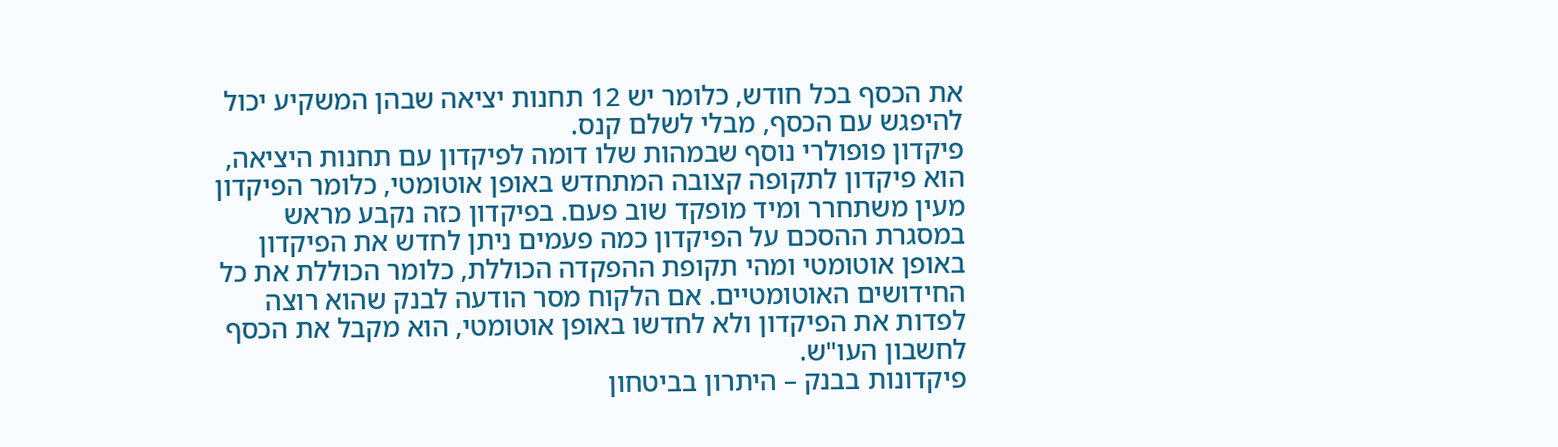את הכסף בכל חודש, כלומר יש 12 תחנות יציאה שבהן המשקיע יכול להיפגש עם הכסף, מבלי לשלם קנס.
פיקדון פופולרי נוסף שבמהות שלו דומה לפיקדון עם תחנות היציאה, הוא פיקדון לתקופה קצובה המתחדש באופן אוטומטי, כלומר הפיקדון מעין משתחרר ומיד מופקד שוב פעם. בפיקדון כזה נקבע מראש במסגרת ההסכם על הפיקדון כמה פעמים ניתן לחדש את הפיקדון באופן אוטומטי ומהי תקופת ההפקדה הכוללת, כלומר הכוללת את כל החידושים האוטומטיים. אם הלקוח מסר הודעה לבנק שהוא רוצה לפדות את הפיקדון ולא לחדשו באופן אוטומטי, הוא מקבל את הכסף לחשבון העו"ש.
פיקדונות בבנק – היתרון בביטחון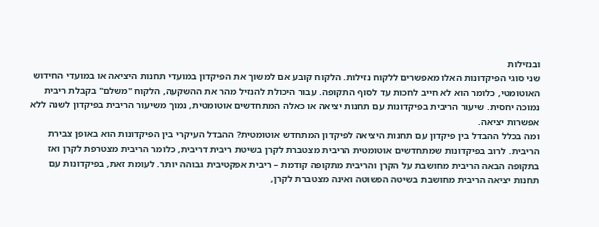ובנזילות
שני סוגי הפיקדונות האלו מאפשרים ללקוח נזילות. הלקוח קובע אם למשוך את הפיקדון במועדי תחנות היציאה או במועדי החידוש האוטומטי, כלומר הוא לא חייב לחכות עד לסוף התקופה. עבור היכולת להנזיל מהר את ההשקעה, הלקוח "משלם" בקבלת ריבית נמוכה יחסית. שיעור הריבית בפיקדונות עם תחנות יציאה או כאלה המתחדשים אוטומטית, נמוך משיעור הריבית בפיקדון לשנה ללא אפשרות יציאה.
ומה בכלל ההבדל בין פיקדון עם תחנות היציאה לפיקדון המתחדש אוטומטית? ההבדל העיקרי בין הפיקדונות הוא באופן צבירת הריבית. לרוב בפיקדונות שמתחדשים אוטומטית הריבית מצטברת לקרן בשיטת ריבית דריבית, כלומר הריבית מצטרפת לקרן ואז בתקופה הבאה הריבית מחושבת על הקרן והריבית מתקופה קודמת – ריבית אפקטיבית גבוהה יותר. לעומת זאת, בפיקדונות עם תחנות יציאה הריבית מחושבת בשיטה הפשוטה ואינה מצטברת לקרן,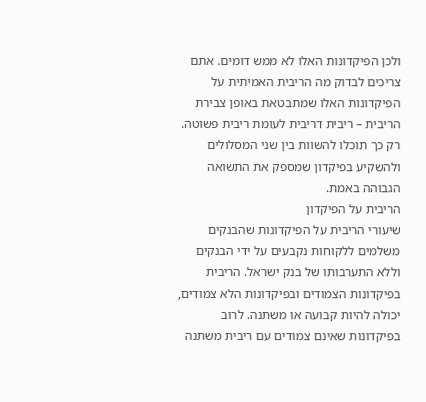ולכן הפיקדונות האלו לא ממש דומים. אתם צריכים לבדוק מה הריבית האמיתית על הפיקדונות האלו שמתבטאת באופן צבירת הריבית – ריבית דריבית לעומת ריבית פשוטה. רק כך תוכלו להשוות בין שני המסלולים ולהשקיע בפיקדון שמספק את התשואה הגבוהה באמת.
הריבית על הפיקדון
שיעורי הריבית על הפיקדונות שהבנקים משלמים ללקוחות נקבעים על ידי הבנקים וללא התערבותו של בנק ישראל. הריבית בפיקדונות הצמודים ובפיקדונות הלא צמודים, יכולה להיות קבועה או משתנה. לרוב בפיקדונות שאינם צמודים עם ריבית משתנה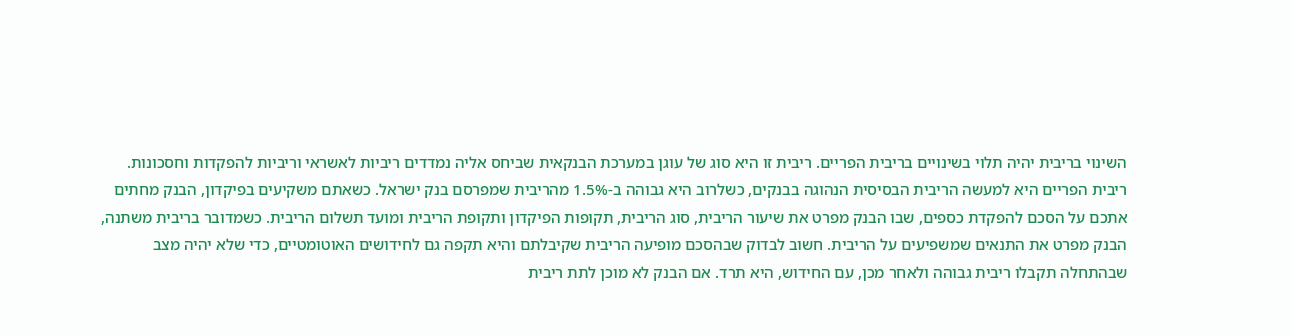השינוי בריבית יהיה תלוי בשינויים בריבית הפריים. ריבית זו היא סוג של עוגן במערכת הבנקאית שביחס אליה נמדדים ריביות לאשראי וריביות להפקדות וחסכונות. ריבית הפריים היא למעשה הריבית הבסיסית הנהוגה בבנקים, כשלרוב היא גבוהה ב-1.5% מהריבית שמפרסם בנק ישראל. כשאתם משקיעים בפיקדון, הבנק מחתים אתכם על הסכם להפקדת כספים, שבו הבנק מפרט את שיעור הריבית, סוג הריבית, תקופות הפיקדון ותקופת הריבית ומועד תשלום הריבית. כשמדובר בריבית משתנה, הבנק מפרט את התנאים שמשפיעים על הריבית. חשוב לבדוק שבהסכם מופיעה הריבית שקיבלתם והיא תקפה גם לחידושים האוטומטיים, כדי שלא יהיה מצב שבהתחלה תקבלו ריבית גבוהה ולאחר מכן, עם החידוש, היא תרד. אם הבנק לא מוכן לתת ריבית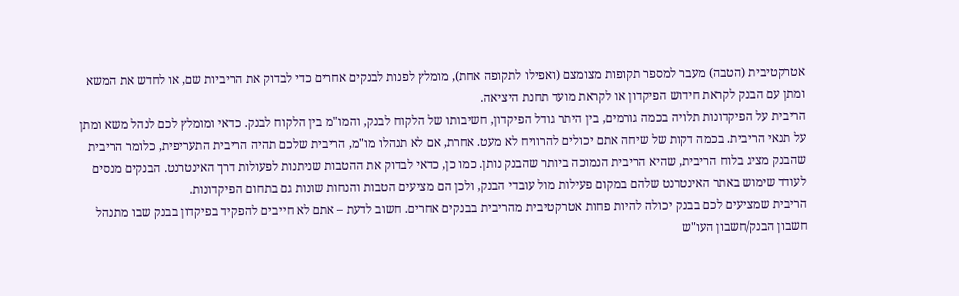אטרקטיבית (הטבה) מעבר למספר תקופות מצומצם (ואפילו לתקופה אחת), מומלץ לפנות לבנקים אחרים כדי לבדוק את הריביות שם, או לחדש את המשא ומתן עם הבנק לקראת חידוש הפיקדון או לקראת מועד תחנת היציאה.
הריבית על הפיקדונות תלויה בכמה גורמים, בין היתר גודל הפיקדון, חשיבותו של הלקוח לבנק, והמו"מ בין הלקוח לבנק. כדאי ומומלץ לכם לנהל משא ומתן על תנאי הריבית. בכמה דקות של שיחה אתם יכולים להרוויח לא מעט. אחרת, אם לא תנהלו מו"מ, הריבית שלכם תהיה הריבית התעריפית, כלומר הריבית שהבנק מציג בלוח הריבית, שהיא הריבית הנמוכה ביותר שהבנק נותן. כמו כן, כדאי לבדוק את ההטבות שניתנות לפעולות דרך האינטרנט. הבנקים מנסים לעודד שימוש באתר האינטרנט שלהם במקום פעילות מול עובדי הבנק, ולכן הם מציעים הטבות והנחות שונות גם בתחום הפיקדונות.
הריבית שמציעים לכם בבנק יכולה להיות פחות אטרקטיבית מהריבית בבנקים אחרים. חשוב לדעת – אתם לא חייבים להפקיד בפיקדון בבנק שבו מתנהל חשבון הבנק/חשבון העו"ש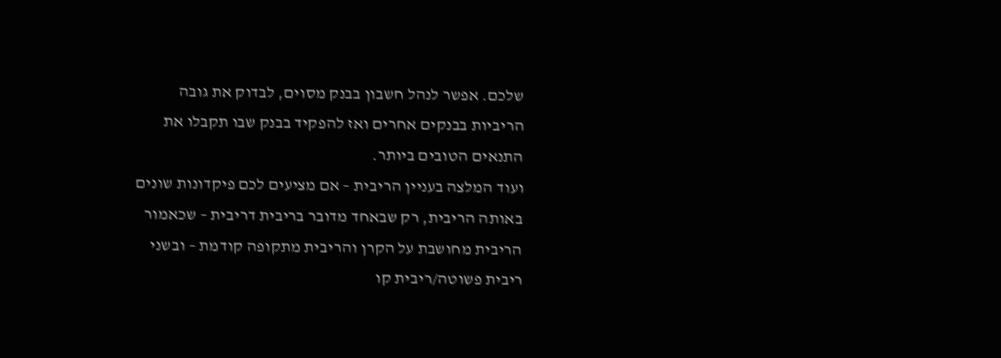שלכם. אפשר לנהל חשבון בבנק מסוים, לבדוק את גובה הריביות בבנקים אחרים ואז להפקיד בבנק שבו תקבלו את התנאים הטובים ביותר.
ועוד המלצה בעניין הריבית – אם מציעים לכם פיקדונות שונים באותה הריבית, רק שבאחד מדובר בריבית דריבית – שכאמור הריבית מחושבת על הקרן והריבית מתקופה קודמת – ובשני ריבית פשוטה/ריבית קו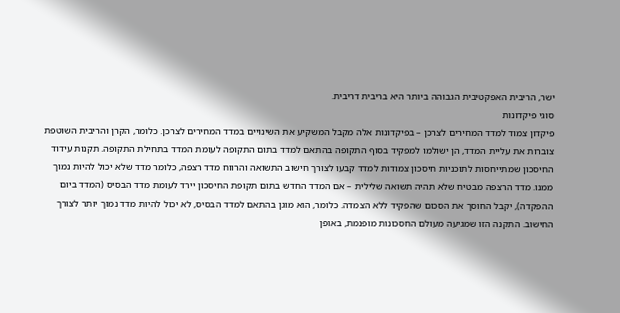ישר, הריבית האפקטיבית הגבוהה ביותר היא בריבית דריבית.
סוגי פיקדונות
פיקדון צמוד למדד המחירים לצרכן – בפיקדונות אלה מקבל המשקיע את השינויים במדד המחירים לצרכן. כלומר, הקרן והריבית השוטפת צוברות את עליית המדד, הן ישולמו למפקיד בסוף התקופה בהתאם למדד בתום התקופה לעומת המדד בתחילת התקופה. תקנות עידוד החיסכון שמתייחסות לתוכניות חיסכון צמודות למדד קבעו לצורך חישוב התשואה והרווח מדד רצפה, כלומר מדד שלא יכול להיות נמוך ממנו. מדד הרצפה מבטיח שלא תהיה תשואה שלילית – אם המדד החדש בתום תקופת החיסכון יירד לעומת מדד הבסיס (המדד ביום ההפקדה), יקבל החוסך את הסכום שהפקיד ללא הצמדה. כלומר, הוא מוגן בהתאם למדד הבסיס, לא יכול להיות מדד נמוך יותר לצורך החישוב. התקנה הזו שמגיעה מעולם החסכונות מופנמת, באופן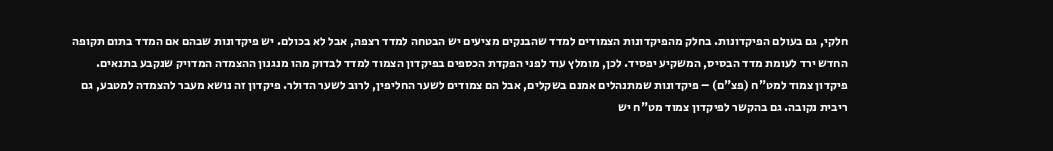חלקי, גם בעולם הפיקדונות. בחלק מהפיקדונות הצמודים למדד שהבנקים מציעים יש הבטחה למדד רצפה, אבל לא בכולם. יש פיקדונות שבהם אם המדד בתום תקופה החדש ירד לעומת מדד הבסיס, המשקיע יפסיד. לכן, מומלץ עוד לפני הפקדת הכספים בפיקדון הצמוד למדד לבדוק מהו מנגנון ההצמדה המדויק שנקבע בתנאים.
פיקדון צמוד למט"ח (פצ"ם) – פיקדונות שמתנהלים אמנם בשקלים, אבל הם צמודים לשער החליפין, לרוב לשער הדולר. פיקדון זה נושא מעבר להצמדה למטבע, גם ריבית נקובה. גם בהקשר לפיקדון צמוד מט"ח יש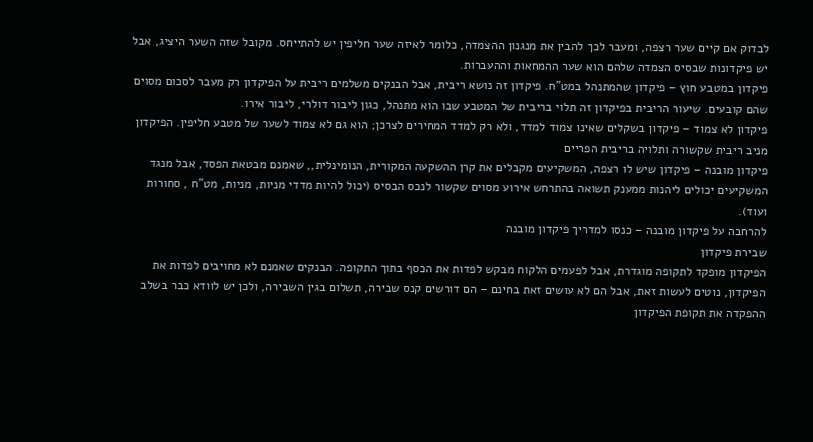לבדוק אם קיים שער רצפה, ומעבר לכך להבין את מנגנון ההצמדה, כלומר לאיזה שער חליפין יש להתייחס. מקובל שזה השער היציג, אבל יש פיקדונות שבסיס הצמדה שלהם הוא שער ההמחאות וההעברות.
פיקדון במטבע חוץ – פיקדון שהמתנהל במט"ח. פיקדון זה נושא ריבית, אבל הבנקים משלמים ריבית על הפיקדון רק מעבר לסכום מסוים שהם קובעים. שיעור הריבית בפיקדון זה תלוי בריבית של המטבע שבו הוא מתנהל, כגון ליבור דולרי, ליבור אירו.
פיקדון לא צמוד – פיקדון בשקלים שאינו צמוד למדד, ולא רק למדד המחירים לצרכן; הוא גם לא צמוד לשער של מטבע חליפין. הפיקדון מניב ריבית שקשורה ותלויה בריבית הפריים
פיקדון מובנה – פיקדון שיש לו רצפה, המשקיעים מקבלים את קרן ההשקעה המקורית, הנומינלית,, שאמנם מבטאת הפסד, אבל מנגד המשקיעים יכולים ליהנות ממענק תשואה בהתרחש אירוע מסוים שקשור לנכס הבסיס (יכול להיות מדדי מניות, מניות, מט"ח , סחורות ועוד).
להרחבה על פיקדון מובנה – כנסו למדריך פיקדון מובנה
שבירת פיקדון
הפיקדון מופקד לתקופה מוגדרת, אבל לפעמים הלקוח מבקש לפדות את הכסף בתוך התקופה. הבנקים שאמנם לא מחויבים לפדות את הפיקדון, נוטים לעשות זאת, אבל הם לא עושים זאת בחינם – הם דורשים קנס שבירה, תשלום בגין השבירה, ולכן יש לוודא כבר בשלב ההפקדה את תקופת הפיקדון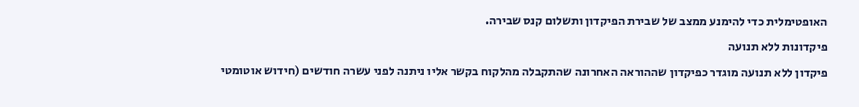האופטימלית כדי להימנע ממצב של שבירת הפיקדון ותשלום קנס שבירה.
פיקדונות ללא תנועה
פיקדון ללא תנועה מוגדר כפיקדון שההוראה האחרונה שהתקבלה מהלקוח בקשר אליו ניתנה לפני עשרה חודשים (חידוש אוטומטי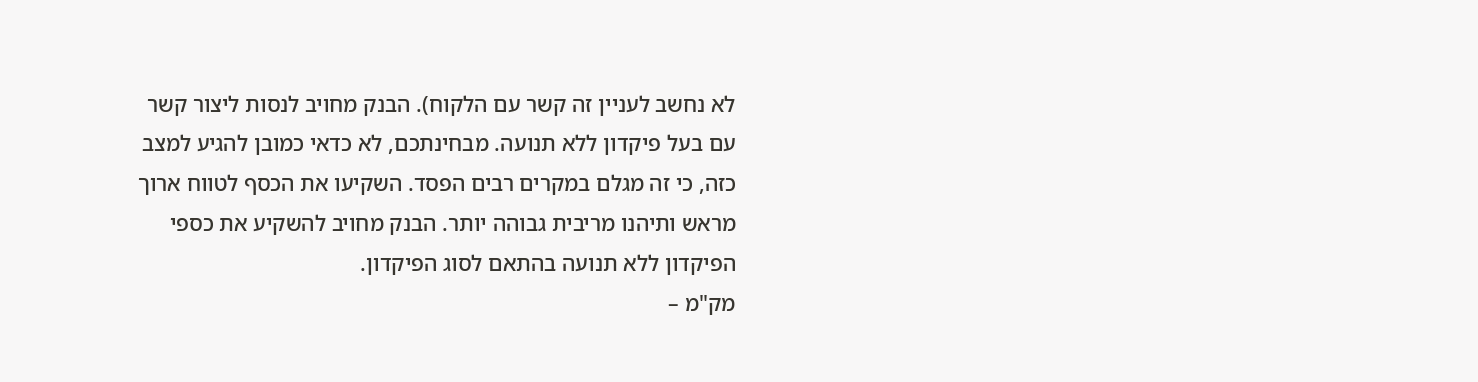לא נחשב לעניין זה קשר עם הלקוח). הבנק מחויב לנסות ליצור קשר עם בעל פיקדון ללא תנועה. מבחינתכם, לא כדאי כמובן להגיע למצב כזה, כי זה מגלם במקרים רבים הפסד. השקיעו את הכסף לטווח ארוך מראש ותיהנו מריבית גבוהה יותר. הבנק מחויב להשקיע את כספי הפיקדון ללא תנועה בהתאם לסוג הפיקדון.
מק"מ –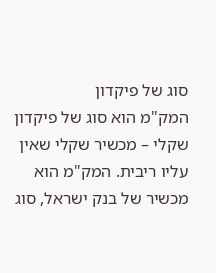סוג של פיקדון
המק"מ הוא סוג של פיקדון שקלי – מכשיר שקלי שאין עליו ריבית. המק"מ הוא מכשיר של בנק ישראל, סוג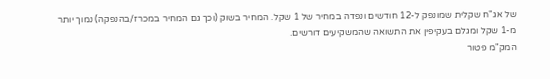של אג"ח שקלית שמונפק ל-12 חודשים ונפדה במחיר של 1 שקל. המחיר בשוק (וכך גם המחיר במכרז/בהנפקה) נמוך יותר מ-1 שקל ומגלם בעקיפין את התשואה שהמשקיעים דורשים.
המק"מ פטור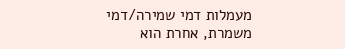מעמלות דמי שמירה/דמי משמרת, אחרת הוא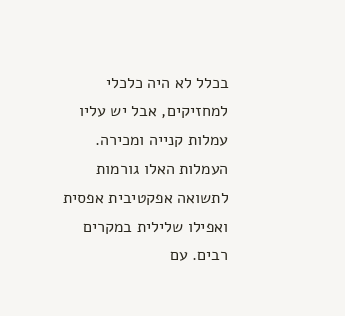בכלל לא היה כלכלי למחזיקים, אבל יש עליו עמלות קנייה ומכירה. העמלות האלו גורמות לתשואה אפקטיבית אפסית ואפילו שלילית במקרים רבים. עם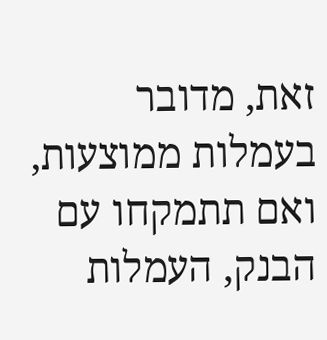זאת, מדובר בעמלות ממוצעות, ואם תתמקחו עם הבנק, העמלות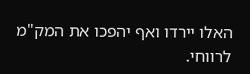האלו יירדו ואף יהפכו את המק"מ לרווחי.